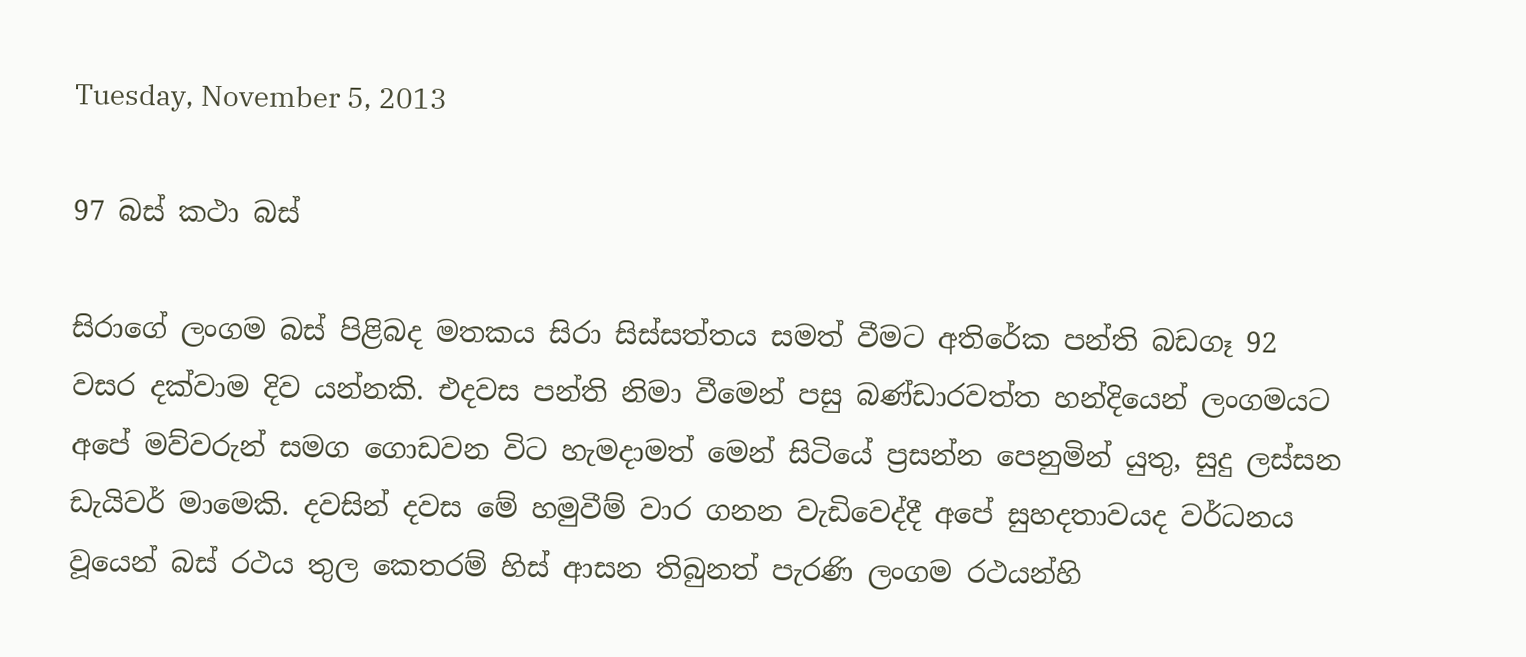Tuesday, November 5, 2013

97 බස් කථා බස්

සිරාගේ ලංගම බස් පිළිබද මතකය සිරා සිස්සත්තය සමත් වීමට අතිරේක පන්ති බඩගෑ 92 වසර දක්වාම දිව යන්නකි. එදවස පන්ති නිමා වීමෙන් පසු බණ්ඩාරවත්ත හන්දියෙන් ලංගමයට අපේ මව්වරුන් සමග ගොඩවන විට හැමදාමත් මෙන් සිටියේ ප්‍රසන්න පෙනුමින් යුතු, සුදු ලස්සන ඩැයිවර් මාමෙකි. දවසින් දවස මේ හමුවීම් වාර ගනන වැඩිවෙද්දී අපේ සුහදතාවයද වර්ධනය වූයෙන් බස් රථය තුල කෙතරම් හිස් ආසන තිබුනත් පැරණි ලංගම රථයන්හි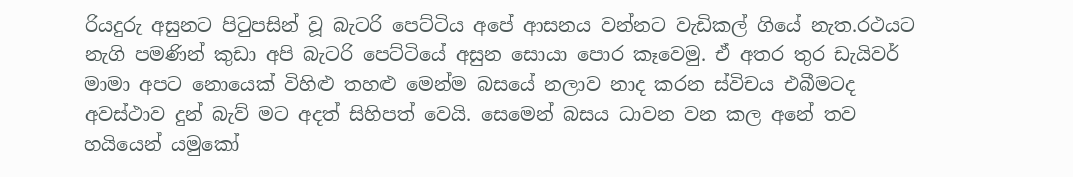රියදුරු අසුනට පිටුපසින් වූ බැටරි පෙට්ටිය අපේ ආසනය වන්නට වැඩිකල් ගියේ නැත.රථයට නැගි පමණින් කුඩා අපි බැටරි පෙට්ටියේ අසුන සොයා පොර කෑවෙමු. ඒ අතර තුර ඩැයිවර් මාමා අපට නොයෙක් විහිළු තහළු මෙන්ම බසයේ නලාව නාද කරන ස්විචය එබීමටද අවස්ථාව දුන් බැව් මට අදත් සිහිපත් වෙයි. සෙමෙන් බසය ධාවන වන කල අනේ තව හයියෙන් යමුකෝ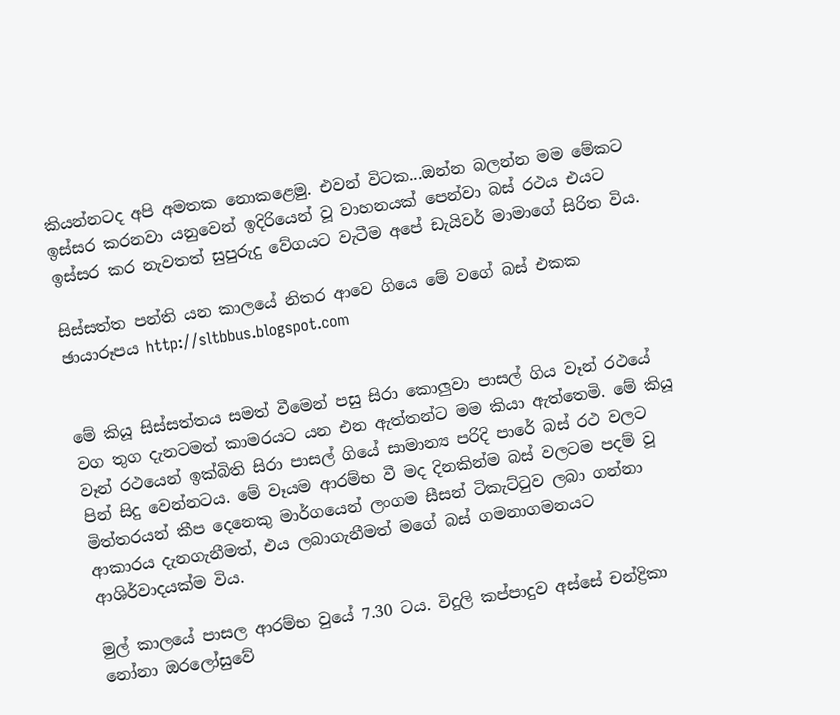කියන්නටද අපි අමතක නොකළෙමු. එවන් විටක...ඔන්න බලන්න මම මේකට ඉස්සර කරනවා යනුවෙන් ඉදිරියෙන් වූ වාහනයක් පෙන්වා බස් රථය එයට ඉස්සර කර නැවතත් සුපුරුදු වේගයට වැටීම අපේ ඩැයිවර් මාමාගේ සිරිත විය.

සිස්සත්ත පන්ති යන කාලයේ නිතර ආවෙ ගියෙ මේ වගේ බස් එකක
ඡායාරූපය http://sltbbus.blogspot.com


මේ කියූ සිස්සත්තය සමත් වීමෙන් පසු සිරා කොලුවා පාසල් ගිය වෑන් රථයේ වග තුග දැනටමත් කාමරයට යන එන ඇත්තන්ට මම කියා ඇත්තෙමි. මේ කියූ වෑන් රථයෙන් ඉක්බිති සිරා පාසල් ගියේ සාමාන්‍ය පරිදි පාරේ බස් රථ වලට පින් සිදු වෙන්නටය. මේ වෑයම ආරම්භ වී මද දිනකින්ම බස් වලටම පදම් වූ මිත්තරයන් කීප දෙනෙකු මාර්ගයෙන් ලංගම සීසන් ටිකැට්ටුව ලබා ගන්නා ආකාරය දැනගැනීමත්, එය ලබාගැනීමත් මගේ බස් ගමනාගමනයට ආශිර්වාදයක්ම විය.

මුල් කාලයේ පාසල ආරම්භ වුයේ 7.30 ටය. විදුලි කප්පාදුව අස්සේ චන්ද්‍රිකා නෝනා ඔරලෝසුවේ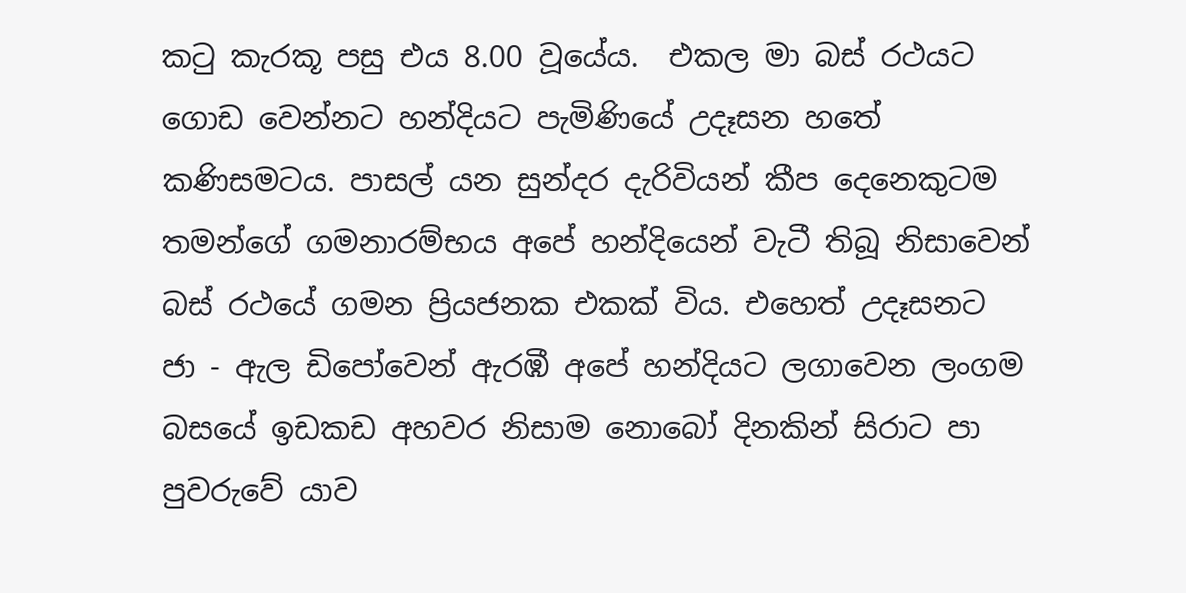කටු කැරකූ පසු එය 8.00 වූයේය.  එකල මා බස් රථයට ගොඩ වෙන්නට හන්දියට පැමිණියේ උදෑසන හතේ කණිසමටය. පාසල් යන සුන්දර දැරිවියන් කීප දෙනෙකුටම තමන්ගේ ගමනාරම්භය අපේ හන්දියෙන් වැටී තිබූ නිසාවෙන් බස් රථයේ ගමන ප්‍රියජනක එකක් විය. එහෙත් උදෑසනට       ජා - ඇල ඩිපෝවෙන් ඇරඹී අපේ හන්දියට ලගාවෙන ලංගම බසයේ ඉඩකඩ අහවර නිසාම නොබෝ දිනකින් සිරාට පා පුවරුවේ යාව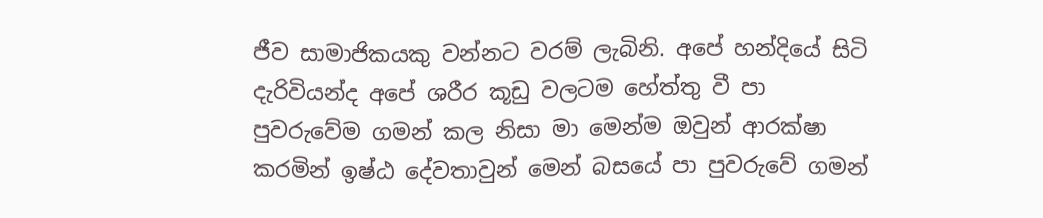ජීව සාමාජිකයකු වන්නට වරම් ලැබිනි. අපේ හන්දියේ සිටි දැරිවියන්ද අපේ ශරීර කූඩු වලටම හේත්තු වී පා පුවරුවේම ගමන් කල නිසා මා මෙන්ම ඔවුන් ආරක්ෂා කරමින් ඉෂ්ඨ දේවතාවුන් මෙන් බසයේ පා පුවරුවේ ගමන්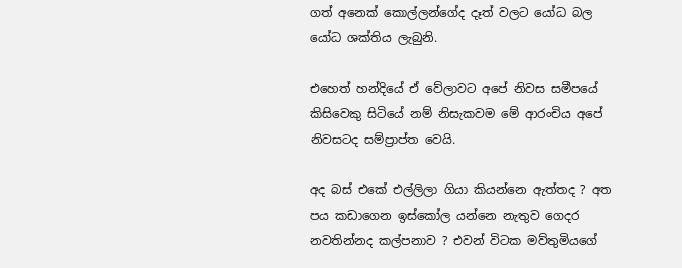ගත් අනෙක් කොල්ලන්ගේද දෑත් වලට යෝධ බල යෝධ ශක්තිය ලැබුනි.

එහෙත් හන්දියේ ඒ වේලාවට අපේ නිවස සමීපයේ කිසිවෙකු සිටියේ නම් නිසැකවම මේ ආරංචිය අපේ නිවසටද සම්ප්‍රාප්ත වෙයි.

අද බස් එකේ එල්ලිලා ගියා කියන්නෙ ඇත්තද ? අත පය කඩාගෙන ඉස්කෝල යන්නෙ නැතුව ගෙදර නවතින්නද කල්පනාව ? එවන් විටක මව්තුමියගේ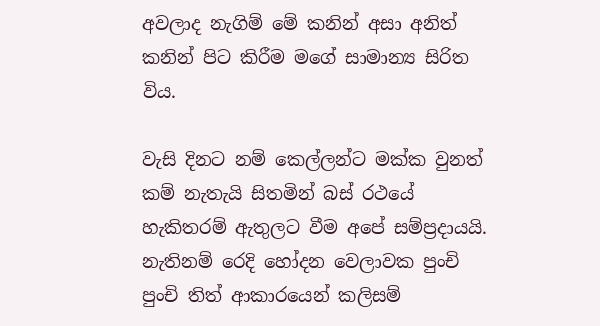අවලාද නැගිම් මේ කනින් අසා අනිත් කනින් පිට කිරීම මගේ සාමාන්‍ය සිරිත විය.

වැසි දිනට නම් කෙල්ලන්ට මක්ක වුනත් කම් නැතැයි සිතමින් බස් රථයේ හැකිතරම් ඇතුලට වීම අපේ සම්ප්‍රදායයි. නැතිනම් රෙදි හෝදන වෙලාවක පුංචි පුංචි තිත් ආකාරයෙන් කලිසම්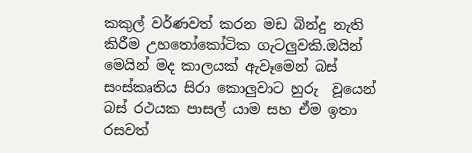කකුල් වර්ණවත් කරන මඩ බින්දු නැති කිරීම උහතෝකෝටික ගැටලුවකි.ඔයින් මෙයින් මද කාලයක් ඇවෑමෙන් බස් සංස්කෘතිය සිරා කොලුවාට හුරු  වූයෙන් බස් රථයක පාසල් යාම සහ ඒම ඉතා රසවත්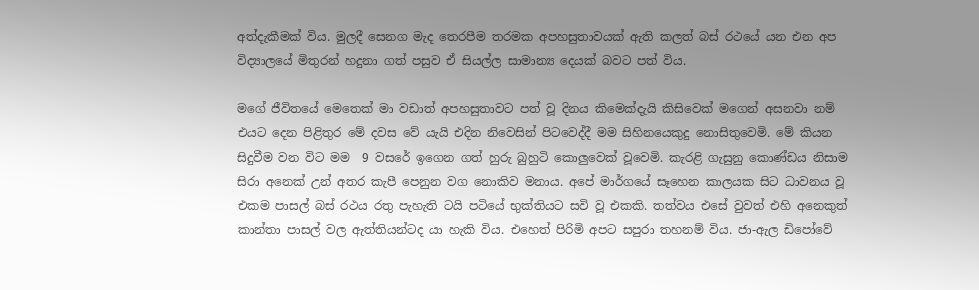අත්දැකීමක් විය. මුලදී සෙනග මැද තෙරපීම තරමක අපහසුතාවයක් ඇති කලත් බස් රථයේ යන එන අප විද්‍යාලයේ මිතුරන් හදුනා ගත් පසුව ඒ සියල්ල සාමාන්‍ය දෙයක් බවට පත් විය.

මගේ ජීවිතයේ මෙතෙක් මා වඩාත් අපහසුතාවට පත් වූ දිනය කිමෙක්දැයි කිසිවෙක් මගෙන් අසනවා නම් එයට දෙන පිළිතුර මේ දවස වේ යැයි එදින නිවෙසින් පිටවෙද්දී මම සිහිනයෙකුදු නොසිතුවෙමි. මේ කියන සිදුවීම වන විට මම  9 වසරේ ඉගෙන ගත් හුරු බුහුටි කොලුවෙක් වූවෙමි. කැරළි ගැසුනු කොණ්ඩය නිසාම සිරා අනෙක් උන් අතර කැපී පෙනුන වග නොකිව මනාය. අපේ මාර්ගයේ සෑහෙන කාලයක සිට ධාවනය වූ එකම පාසල් බස් රථය රතු පැහැති ටයි පටියේ භුක්තියට සවි වූ එකකි. තත්වය එසේ වුවත් එහි අනෙකුත් කාන්තා පාසල් වල ඇත්තියන්ටද යා හැකි විය. එහෙත් පිරිමි අපට සපුරා තහනම් විය. ජා-ඇල ඩිපෝවේ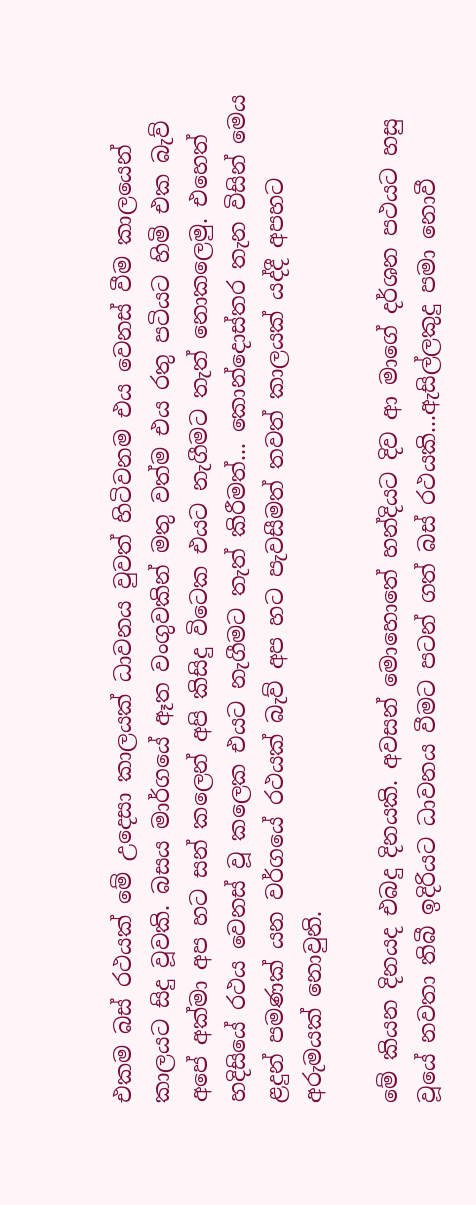එකම බස් රථයක් මේ උදෙසා කාලයක් ධාවනය වුවත් හිටිවනම එය වෙනස් වීම කාලයෙන් කාලයට සිදු වූවකි. බසය මාර්ගයේ ඈත වංගුවකින් මතු වත්ම එය රතු පටියට හිමි එක බැව් අපේ අක්මා අප හට සන් කලෙන් අපි කිසිදු විටෙක එයට නැගීමට තැත් නොකලෙමු. එහෙත් හදිසියේ රථය වෙනස් වූ කලෙක එයට නැගීමට තැත් කිරීමත්... කොන්දොස්තර තැන විසින් මෙය ළදුන් පමණක් යන වර්ගයේ රථයක් බැව් අප හට පැවසීමත් තවත් කාලයක් යද්දී අපහට අරුමයක් නොවුනි.

මේ කියන දිනයද එබදු දිනයකි. අවසන් මොහොතේ හන්දියට දිව ආ මාගේ දර්ශන පථයට හසු වූයේ නවතා තිබී ඉදිරියට ධාවනය වීමට පටන් ගත් බස් රථයකි...ඇසිල්ලකුදු පමා නොවී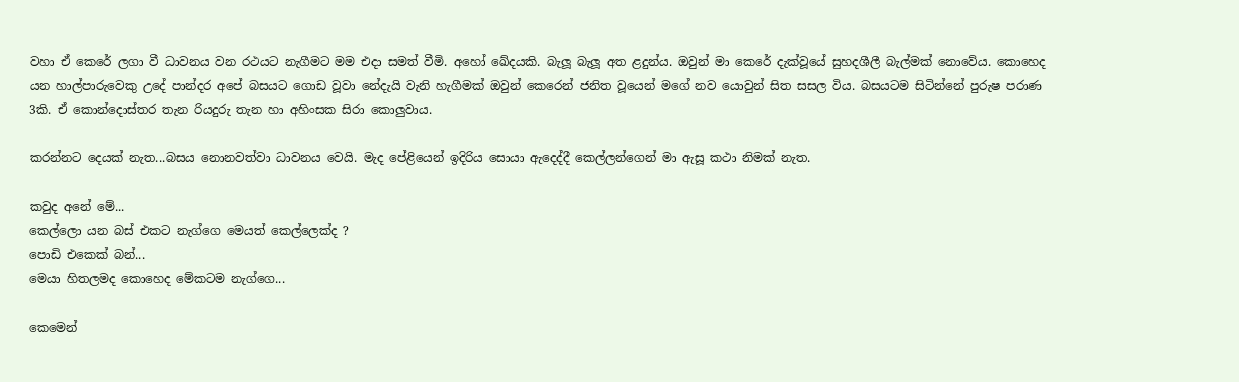වහා ඒ කෙරේ ලගා වී ධාවනය වන රථයට නැගීමට මම එදා සමත් වීමි. අහෝ ඛේදයකි. බැලූ බැලූ අත ළදුන්ය. ඔවුන් මා කෙරේ දැක්වූයේ සුහදශීලී බැල්මක් නොවේය. කොහෙද යන හාල්පාරුවෙකු උදේ පාන්දර අපේ බසයට ගොඩ වූවා නේදැයි වැනි හැගීමක් ඔවුන් කෙරෙන් ජනිත වූයෙන් මගේ නව යොවුන් සිත සසල විය. බසයටම සිටින්නේ පුරුෂ පරාණ 3කි. ඒ කොන්දොස්තර තැන රියදුරු තැන හා අහිංසක සිරා කොලුවාය.

කරන්නට දෙයක් නැත...බසය නොනවත්වා ධාවනය වෙයි. මැද පේළියෙන් ඉදිරිය සොයා ඇදෙද්දී කෙල්ලන්ගෙන් මා ඇසූ කථා නිමක් නැත.

කවුද අනේ මේ...
කෙල්ලො යන බස් එකට නැග්ගෙ මෙයත් කෙල්ලෙක්ද ?
පොඩි එකෙක් බන්...
මෙයා හිතලමද කොහෙද මේකටම නැග්ගෙ...

කෙමෙන්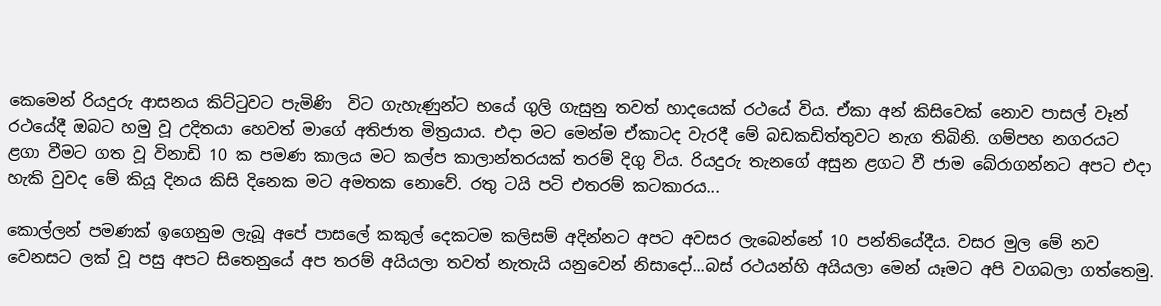කෙමෙන් රියදුරු ආසනය කිට්ටුවට පැමිණි  විට ගැහැණුන්ට භයේ ගුලි ගැසුනු තවත් හාදයෙක් රථයේ විය. ඒකා අන් කිසිවෙක් නොව පාසල් වෑන් රථයේදී ඔබට හමු වූ උදිතයා හෙවත් මාගේ අතිජාත මිත්‍රයාය. එදා මට මෙන්ම ඒකාටද වැරදී මේ බඩකඩිත්තුවට නැග තිබිනි. ගම්පහ නගරයට ළගා වීමට ගත වූ විනාඩි 10 ක පමණ කාලය මට කල්ප කාලාන්තරයක් තරම් දිගු විය. රියදුරු තැනගේ අසුන ළගට වී ජාම බේරාගන්නට අපට එදා හැකි වුවද මේ කියූ දිනය කිසි දිනෙක මට අමතක නොවේ. රතු ටයි පටි එතරම් කටකාරය...

කොල්ලන් පමණක් ඉගෙනුම ලැබූ අපේ පාසලේ කකුල් දෙකටම කලිසම් අදින්නට අපට අවසර ලැබෙන්නේ 10 පන්තියේදීය. වසර මුල මේ නව වෙනසට ලක් වූ පසු අපට සිතෙනුයේ අප තරම් අයියලා තවත් නැතැයි යනුවෙන් නිසාදෝ...බස් රථයන්හි අයියලා මෙන් යෑමට අපි වගබලා ගත්තෙමු.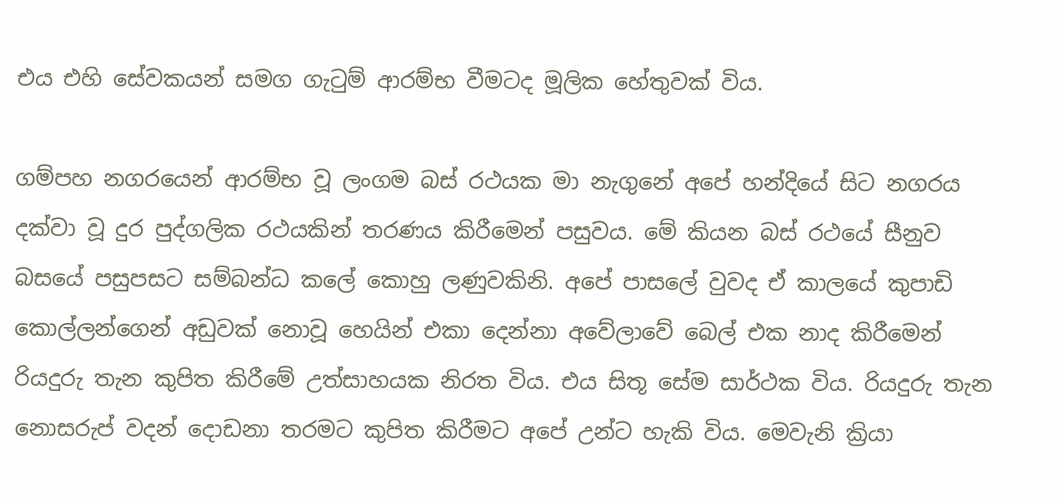එය එහි සේවකයන් සමග ගැටුම් ආරම්භ වීමටද මූලික හේතුවක් විය.

ගම්පහ නගරයෙන් ආරම්භ වූ ලංගම බස් රථයක මා නැගුනේ අපේ හන්දියේ සිට නගරය දක්වා වූ දුර පුද්ගලික රථයකින් තරණය කිරීමෙන් පසුවය. මේ කියන බස් රථයේ සීනුව බසයේ පසුපසට සම්බන්ධ කලේ කොහු ලණුවකිනි. අපේ පාසලේ වුවද ඒ කාලයේ කුපාඩි කොල්ලන්ගෙන් අඩුවක් නොවූ හෙයින් එකා දෙන්නා අවේලාවේ බෙල් එක නාද කිරීමෙන් රියදුරු තැන කුපිත කිරීමේ උත්සාහයක නිරත විය. එය සිතූ සේම සාර්ථක විය. රියදුරු තැන නොසරුප් වදන් දොඩනා තරමට කුපිත කිරීමට අපේ උන්ට හැකි විය. මෙවැනි ක්‍රියා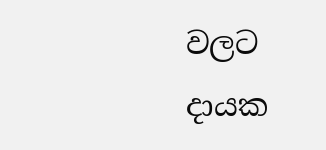වලට දායක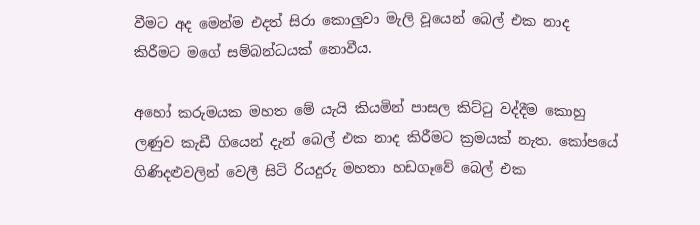වීමට අද මෙන්ම එදත් සිරා කොලුවා මැලි වූයෙන් බෙල් එක නාද කිරීමට මගේ සම්බන්ධයක් නොවීය.

අහෝ කරුමයක මහත මේ යැයි කියමින් පාසල කිට්ටු වද්දීම කොහු ලණුව කැඩී ගියෙන් දැන් බෙල් එක නාද කිරීමට ක්‍රමයක් නැත. කෝපයේ ගිණිදළුවලින් වෙලී සිටි රියදුරු මහතා හඩගෑවේ බෙල් එක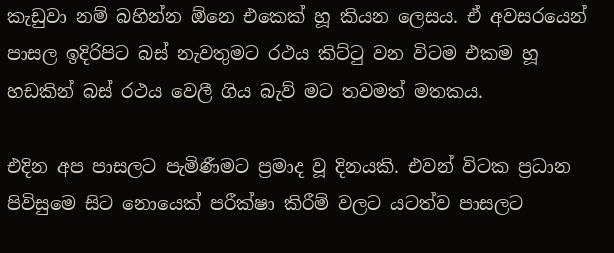කැඩුවා නම් බහින්න ඕනෙ එකෙක් හූ කියන ලෙසය. ඒ අවසරයෙන් පාසල ඉදිරිපිට බස් නැවතුමට රථය කිට්ටු වන විටම එකම හූ හඩකින් බස් රථය වෙලී ගිය බැව් මට තවමත් මතකය.

එදින අප පාසලට පැමිණීමට ප්‍රමාද වූ දිනයකි. එවන් විටක ප්‍රධාන පිවිසුමෙ සිට නොයෙක් පරීක්ෂා කිරීම් වලට යටත්ව පාසලට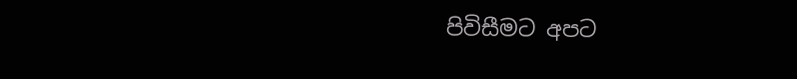පිවිසීමට අපට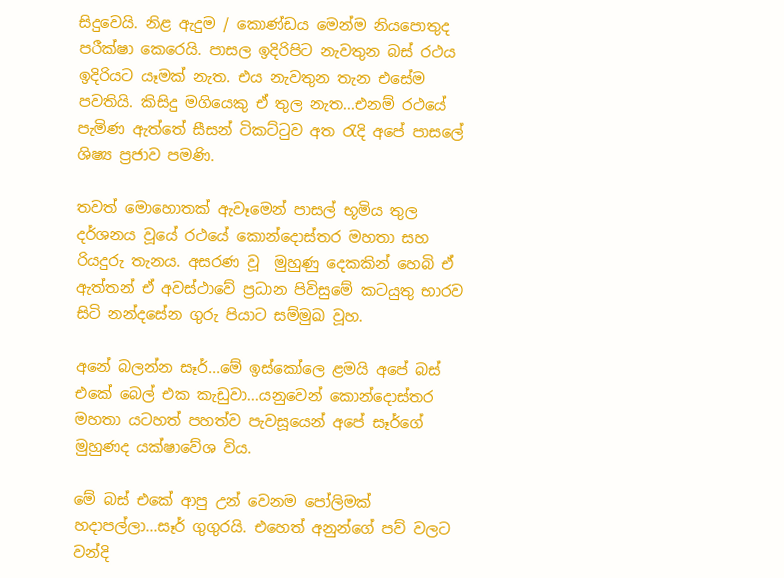සිදුවෙයි. නිළ ඇදුම / කොණ්ඩය මෙන්ම නියපොතුද පරීක්ෂා කෙරෙයි. පාසල ඉදිරිපිට නැවතුන බස් රථය ඉදිරියට යෑමක් නැත. එය නැවතුන තැන එසේම පවතියි. කිසිදු මගියෙකු ඒ තුල නැත...එනම් රථයේ පැමිණ ඇත්තේ සීසන් ටිකට්ටුව අත රැදි අපේ පාසලේ ශිෂ්‍ය ප්‍රජාව පමණි.

තවත් මොහොතක් ඇවෑමෙන් පාසල් භූමිය තුල දර්ශනය වූයේ රථයේ කොන්දොස්තර මහතා සහ රියදුරු තැනය. අසරණ වූ  මුහුණු දෙකකින් හෙබි ඒ ඇත්තන් ඒ අවස්ථාවේ ප්‍රධාන පිවිසුමේ කටයුතු භාරව සිටි නන්දසේන ගුරු පියාට සම්මුඛ වූහ.

අනේ බලන්න සෑර්...මේ ඉස්කෝලෙ ළමයි අපේ බස් එකේ බෙල් එක කැඩුවා...යනුවෙන් කොන්දොස්තර මහතා යටහත් පහත්ව පැවසූයෙන් අපේ සෑර්ගේ මුහුණද යක්ෂාවේශ විය.

මේ බස් එකේ ආපු උන් වෙනම පෝලිමක් හදාපල්ලා...සෑර් ගුගුරයි. එහෙත් අනුන්ගේ පව් වලට වන්දි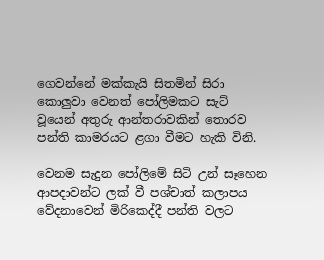ගෙවන්නේ මක්කැයි සිතමින් සිරා කොලුවා වෙනත් පෝලිමකට සැට් වූයෙන් අතුරු ආන්තරාවකින් තොරව පන්ති කාමරයට ළගා වීමට හැකි විනි.

වෙනම සැදුන පෝලිමේ සිටි උන් සෑහෙන ආපදාවන්ට ලක් වී පශ්චාත් කලාපය වේදනාවෙන් මිරිකෙද්දී පන්ති වලට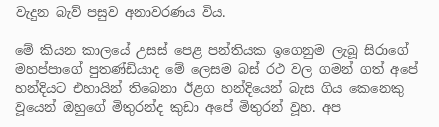වැදුන බැව් පසුව අනාවරණය විය.

මේ කියන කාලයේ උසස් පෙළ පන්තියක ඉගෙනුම ලැබූ සිරාගේ මහප්පාගේ පුතණ්ඩියාද මේ ලෙසම බස් රථ වල ගමන් ගත් අපේ හන්දියට එහායින් තිබෙනා ඊළග හන්දියෙන් බැස ගිය කෙනෙකු වූයෙන් ඔහුගේ මිතුරන්ද කුඩා අපේ මිතුරන් වූහ. අප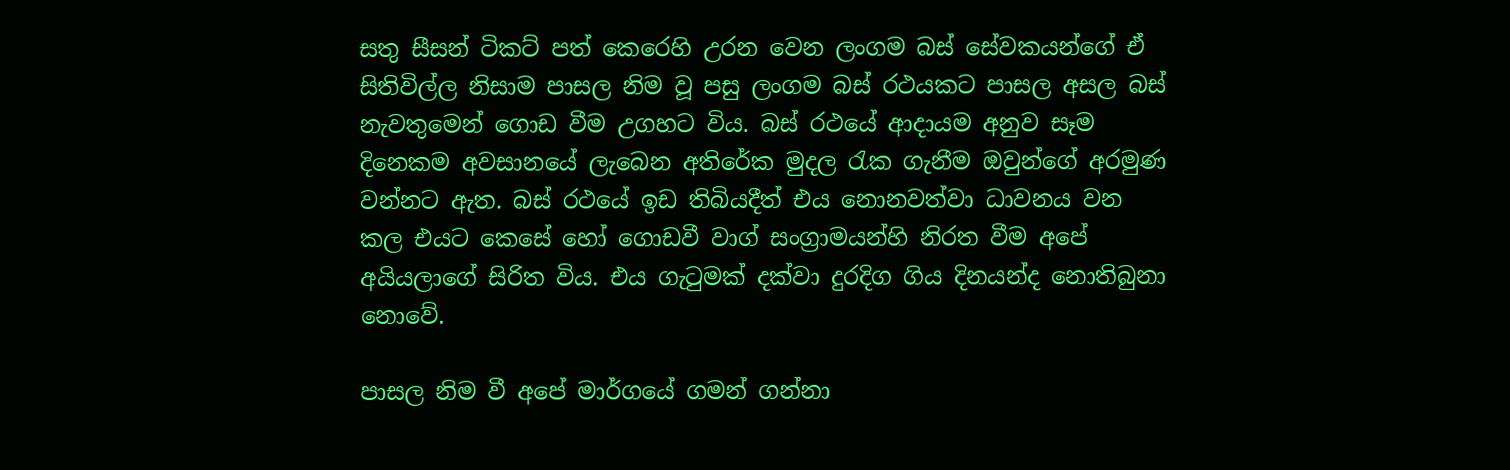සතු සීසන් ටිකට් පත් කෙරෙහි උරන වෙන ලංගම බස් සේවකයන්ගේ ඒ සිතිවිල්ල නිසාම පාසල නිම වූ පසු ලංගම බස් රථයකට පාසල අසල බස් නැවතුමෙන් ගොඩ වීම උගහට විය. බස් රථයේ ආදායම අනුව සෑම දිනෙකම අවසානයේ ලැබෙන අතිරේක මුදල රැක ගැනීම ඔවුන්ගේ අරමුණ වන්නට ඇත. බස් රථයේ ඉඩ තිබියදීත් එය නොනවත්වා ධාවනය වන කල එයට කෙසේ හෝ ගොඩවී වාග් සංග්‍රාමයන්හි නිරත වීම අපේ අයියලාගේ සිරිත විය. එය ගැටුමක් දක්වා දුරදිග ගිය දිනයන්ද නොතිබුනා නොවේ.

පාසල නිම වී අපේ මාර්ගයේ ගමන් ගන්නා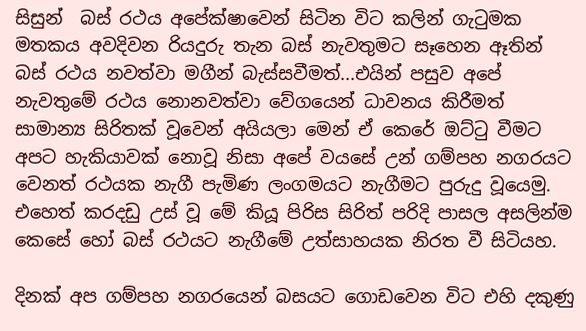සිසුන්  බස් රථය අපේක්ෂාවෙන් සිටින විට කලින් ගැටුමක මතකය අවදිවන රියදුරු තැන බස් නැවතුමට සෑහෙන ඈතින් බස් රථය නවත්වා මගීන් බැස්සවීමත්...එයින් පසුව අපේ නැවතුමේ රථය නොනවත්වා වේගයෙන් ධාවනය කිරීමත් සාමාන්‍ය සිරිතක් වූවෙන් අයියලා මෙන් ඒ කෙරේ ඔට්ටු වීමට අපට හැකියාවක් නොවූ නිසා අපේ වයසේ උන් ගම්පහ නගරයට වෙනත් රථයක නැගී පැමිණ ලංගමයට නැගීමට පුරුදු වූයෙමු. එහෙත් කරදඩු උස් වූ මේ කියූ පිරිස සිරිත් පරිදි පාසල අසලින්ම කෙසේ හෝ බස් රථයට නැගීමේ උත්සාහයක නිරත වී සිටියහ.

දිනක් අප ගම්පහ නගරයෙන් බසයට ගොඩවෙන විට එහි දකුණු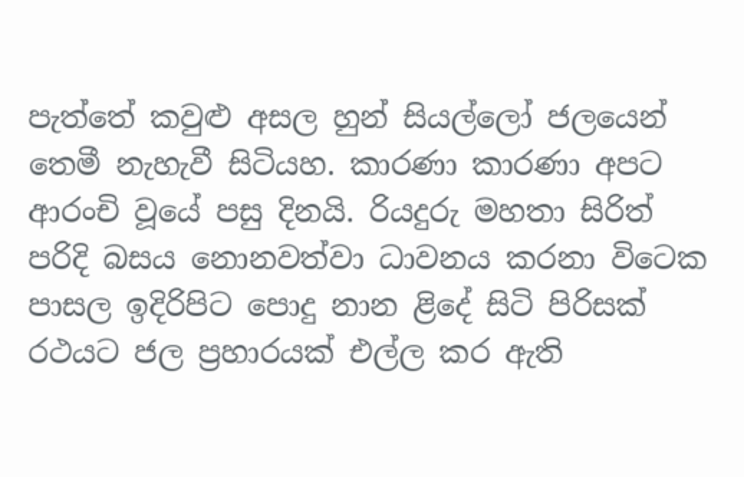පැත්තේ කවුළු අසල හුන් සියල්ලෝ ජලයෙන් තෙමී නැහැවී සිටියහ. කාරණා කාරණා අපට ආරංචි වූයේ පසු දිනයි. රියදුරු මහතා සිරිත් පරිදි බසය නොනවත්වා ධාවනය කරනා විටෙක පාසල ඉදිරිපිට පොදු නාන ළිදේ සිටි පිරිසක් රථයට ජල ප්‍රහාරයක් එල්ල කර ඇති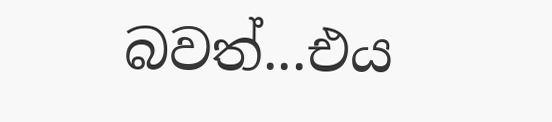බවත්...එය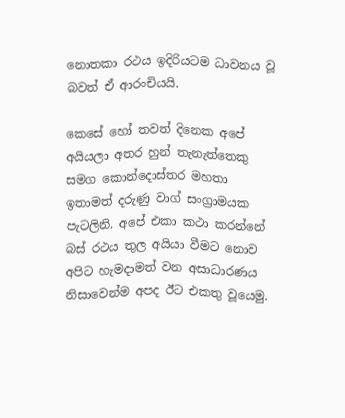නොතකා රථය ඉදිරියටම ධාවනය වූ බවත් ඒ ආරංචියයි.

කෙසේ හෝ තවත් දිනෙක අපේ අයියලා අතර හුන් තැනැත්තෙකු සමග කොන්දොස්තර මහතා ඉතාමත් දරුණු වාග් සංග්‍රාමයක පැටලිනි. අපේ එකා කථා කරන්නේ බස් රථය තුල අයියා වීමට නොව අපිට හැමදාමත් වන අසාධාරණය නිසාවෙන්ම අපද ඊට එකතු වූයෙමු.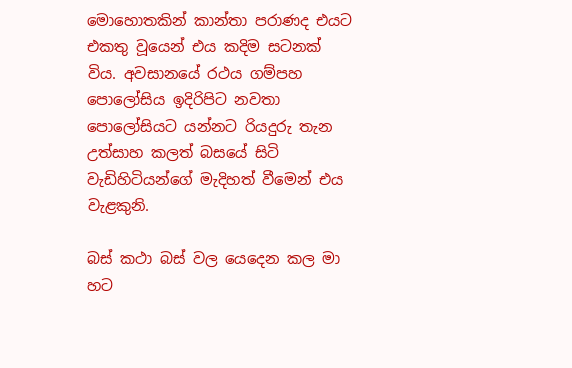මොහොතකින් කාන්තා පරාණද එයට එකතු වූයෙන් එය කදිම සටනක් විය. අවසානයේ රථය ගම්පහ පොලෝසිය ඉදිරිපිට නවතා පොලෝසියට යන්නට රියදුරු තැන උත්සාහ කලත් බසයේ සිටි වැඩිහිටියන්ගේ මැදිහත් වීමෙන් එය වැළකුනි.

බස් කථා බස් වල යෙදෙන කල මා හට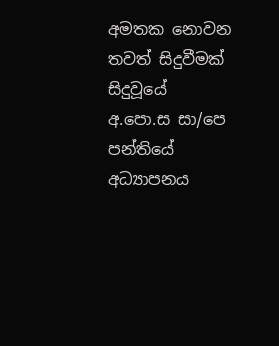අමතක නොවන තවත් සිදුවීමක් සිදුවූයේ අ.පො.ස සා/පෙ පන්තියේ අධ්‍යාපනය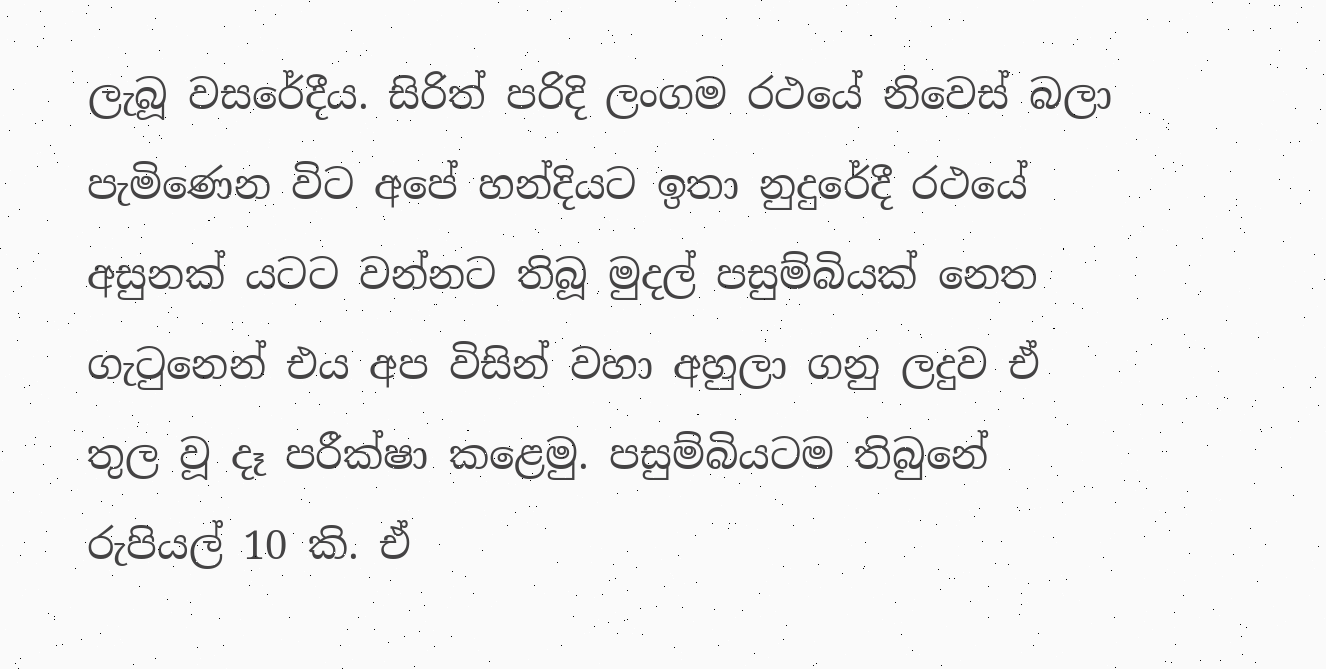ලැබූ වසරේදීය. සිරිත් පරිදි ලංගම රථයේ නිවෙස් බලා පැමිණෙන විට අපේ හන්දියට ඉතා නුදුරේදී රථයේ අසුනක් යටට වන්නට තිබූ මුදල් පසුම්බියක් නෙත ගැටුනෙන් එය අප විසින් වහා අහුලා ගනු ලදුව ඒ තුල වූ දෑ පරීක්ෂා කළෙමු. පසුම්බියටම තිබුනේ රුපියල් 10 කි. ඒ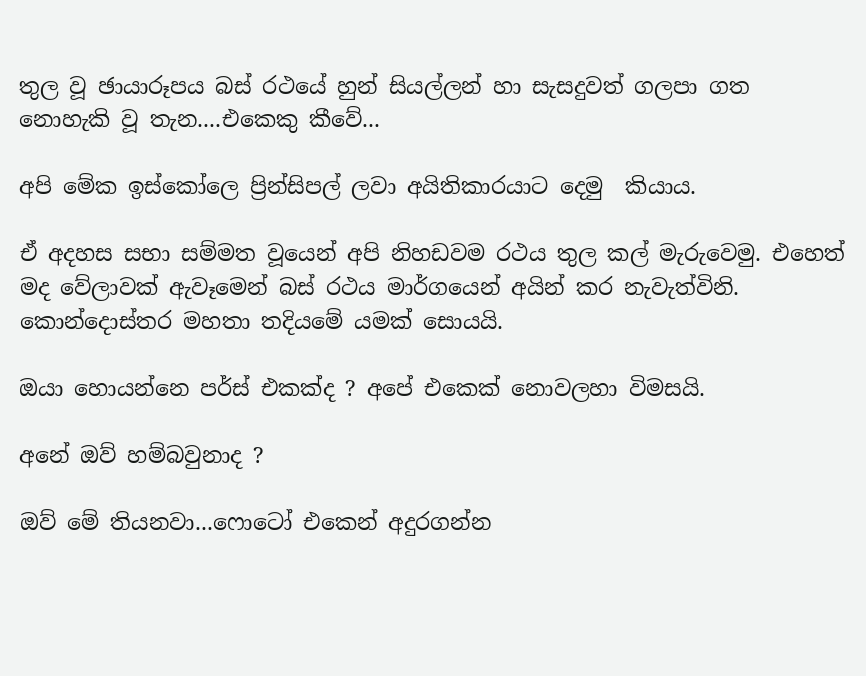තුල වූ ඡායාරූපය බස් රථයේ හුන් සියල්ලන් හා සැසදුවත් ගලපා ගත නොහැකි වූ තැන....එකෙකු කීවේ...

අපි මේක ඉස්කෝලෙ ප්‍රින්සිපල් ලවා අයිතිකාරයාට දෙමු  කියාය.

ඒ අදහස සභා සම්මත වූයෙන් අපි නිහඩවම රථය තුල කල් මැරුවෙමු. එහෙත් මද වේලාවක් ඇවෑමෙන් බස් රථය මාර්ගයෙන් අයින් කර නැවැත්විනි. කොන්දොස්තර මහතා තදියමේ යමක් සොයයි.

ඔයා හොයන්නෙ පර්ස් එකක්ද ? අපේ එකෙක් නොවලහා විමසයි.

අනේ ඔව් හම්බවුනාද ?

ඔව් මේ තියනවා...ෆොටෝ එකෙන් අදුරගන්න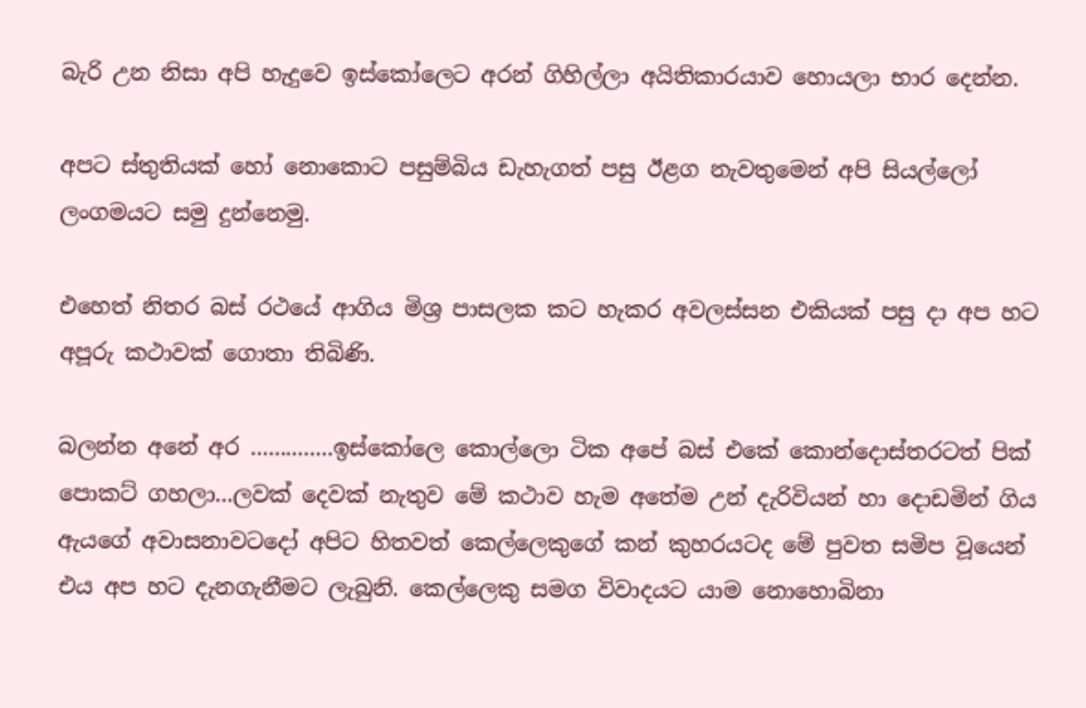බැරි උන නිසා අපි හැදුවෙ ඉස්කෝලෙට අරන් ගිහිල්ලා අයිතිකාරයාව හොයලා භාර දෙන්න.

අපට ස්තුතියක් හෝ නොකොට පසුම්බිය ඩැහැගත් පසු ඊළග නැවතුමෙන් අපි සියල්ලෝ ලංගමයට සමු දුන්නෙමු.

එහෙත් නිතර බස් රථයේ ආගිය මිශ්‍ර පාසලක කට හැකර අවලස්සන එකියක් පසු දා අප හට අපූරු කථාවක් ගොතා තිබිණි.

බලන්න අනේ අර ..............ඉස්කෝලෙ කොල්ලො ටික අපේ බස් එකේ කොන්දොස්තරටත් පික් පොකට් ගහලා...ලවක් දෙවක් නැතුව මේ කථාව හැම අතේම උන් දැරිවියන් හා දොඩමින් ගිය ඇයගේ අවාසනාවටදෝ අපිට හිතවත් කෙල්ලෙකුගේ කන් කුහරයටද මේ පුවත සමිප වූයෙන් එය අප හට දැනගැනීමට ලැබුනි. කෙල්ලෙකු සමග විවාදයට යාම නොහොබිනා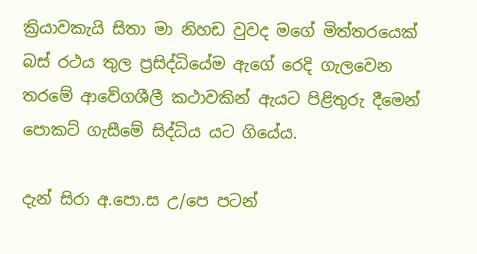ක්‍රියාවකැයි සිතා මා නිහඩ වුවද මගේ මිත්තරයෙක් බස් රථය තුල ප්‍රසිද්ධියේම ඇගේ රෙදි ගැලවෙන තරමේ ආවේගශීලී කථාවකින් ඇයට පිළිතුරු දීමෙන් පොකට් ගැසීමේ සිද්ධිය යට ගියේය.

දැන් සිරා අ.පො.ස උ/පෙ පටන්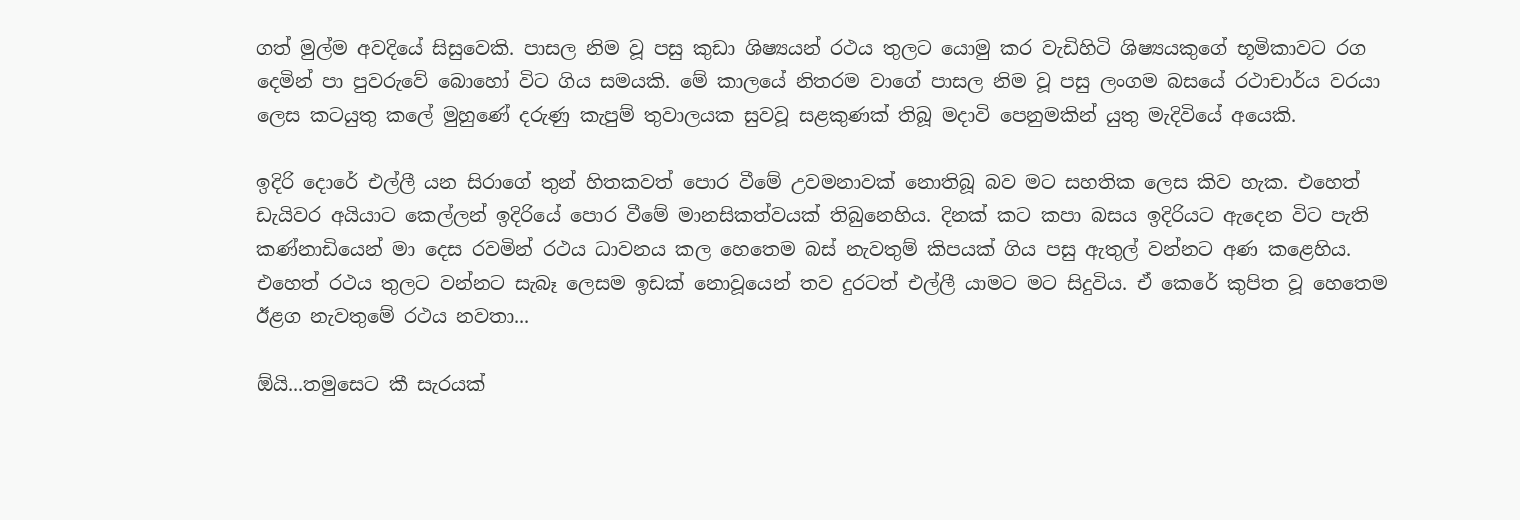ගත් මුල්ම අවදියේ සිසුවෙකි. පාසල නිම වූ පසු කුඩා ශිෂ්‍යයන් රථය තුලට යොමු කර වැඩිහිටි ශිෂ්‍යයකුගේ භූමිකාවට රග දෙමින් පා පුවරුවේ බොහෝ විට ගිය සමයකි. මේ කාලයේ නිතරම වාගේ පාසල නිම වූ පසු ලංගම බසයේ රථාචාර්ය වරයා ලෙස කටයුතු කලේ මුහුණේ දරුණු කැපුම් තුවාලයක සුවවූ සළකුණක් තිබූ මදාවි පෙනුමකින් යුතු මැදිවියේ අයෙකි.

ඉදිරි දොරේ එල්ලී යන සිරාගේ තුන් හිතකවත් පොර වීමේ උවමනාවක් නොතිබූ බව මට සහතික ලෙස කිව හැක. එහෙත් ඩැයිවර අයියාට කෙල්ලන් ඉදිරියේ පොර වීමේ මානසිකත්වයක් තිබුනෙහිය. දිනක් කට කපා බසය ඉදිරියට ඇදෙන විට පැති කණ්නාඩියෙන් මා දෙස රවමින් රථය ධාවනය කල හෙතෙම බස් නැවතුම් කිපයක් ගිය පසු ඇතුල් වන්නට අණ කළෙහිය. එහෙත් රථය තුලට වන්නට සැබෑ ලෙසම ඉඩක් නොවූයෙන් තව දුරටත් එල්ලී යාමට මට සිදුවිය. ඒ කෙරේ කුපිත වූ හෙතෙම ඊළග නැවතුමේ රථය නවතා...

ඕයි...තමුසෙට කී සැරයක්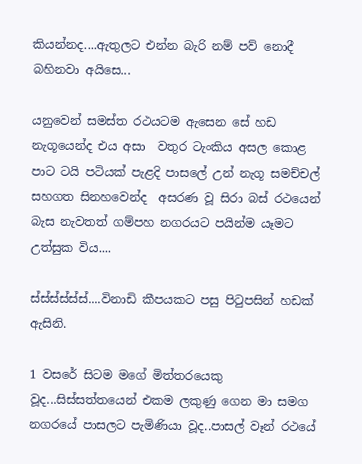කියන්නද....ඇතුලට එන්න බැරි නම් පව් නොදී බහිනවා අයිසෙ...

යනුවෙන් සමස්ත රථයටම ඇසෙන සේ හඩ නැගූයෙන්ද එය අසා  වතුර ටැංකිය අසල කොළ පාට ටයි පටියක් පැළදි පාසලේ උන් නැගූ සමච්චල් සහගත සිනහවෙන්ද  අසරණ වූ සිරා බස් රථයෙන් බැස නැවතත් ගම්පහ නගරයට පයින්ම යෑමට උත්සුක විය....

ස්ස්ස්ස්ස්ස්....විනාඩි කීපයකට පසු පිටුපසින් හඩක් ඇසිනි.

1 වසරේ සිටම මගේ මිත්තරයෙකු වූද...සිස්සත්තයෙන් එකම ලකුණු ගෙන මා සමග නගරයේ පාසලට පැමිණියා වූද..පාසල් වෑන් රථයේ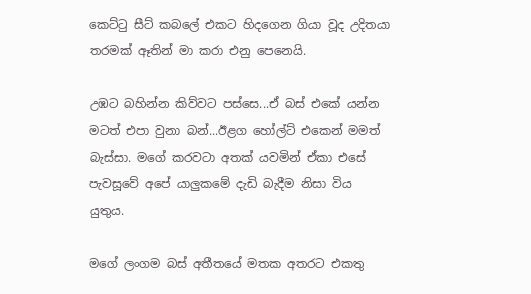කෙට්ටු සීට් කබලේ එකට හිදගෙන ගියා වූද උදිතයා තරමක් ඈතින් මා කරා එනු පෙනෙයි.

උඹට බහින්න කිව්වට පස්සෙ...ඒ බස් එකේ යන්න මටත් එපා වුනා බන්...ඊළග හෝල්ට් එකෙන් මමත් බැස්සා. මගේ කරවටා අතක් යවමින් ඒකා එසේ පැවසූවේ අපේ යාලුකමේ දැඩි බැදීම නිසා විය යුතුය.

මගේ ලංගම බස් අතීතයේ මතක අතරට එකතු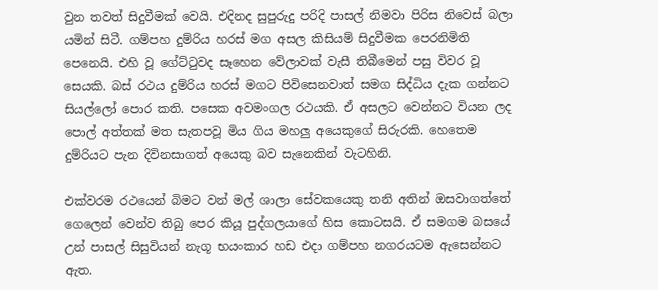වුන තවත් සිදුවීමක් වෙයි. එදිනද සුපුරුදු පරිදි පාසල් නිමවා පිරිස නිවෙස් බලා යමින් සිටී. ගම්පහ දුම්රිය හරස් මග අසල කිසියම් සිදුවීමක පෙරනිමිති පෙනෙයි. එහි වූ ගේට්ටුවද සෑහෙන වේලාවක් වැසී තිබීමෙන් පසු විවර වූ සෙයකි. බස් රථය දුම්රිය හරස් මගට පිවිසෙනවාත් සමග සිද්ධිය දැක ගන්නට සියල්ලෝ පොර කති. පසෙක අවමංගල රථයකි. ඒ අසලට වෙන්නට වියන ලද පොල් අත්තක් මත සැතපවූ මිය ගිය මහලු අයෙකුගේ සිරුරකි. හෙතෙම දුම්රියට පැන දිවිනසාගත් අයෙකු බව සැනෙකින් වැටහිනි.

එක්වරම රථයෙන් බිමට වන් මල් ශාලා සේවකයෙකු තනි අතින් ඔසවාගත්තේ ගෙලෙන් වෙන්ව තිබු පෙර කියූ පුද්ගලයාගේ හිස කොටසයි. ඒ සමගම බසයේ උන් පාසල් සිසුවියන් නැගූ භයංකාර හඩ එදා ගම්පහ නගරයටම ඇසෙන්නට ඇත.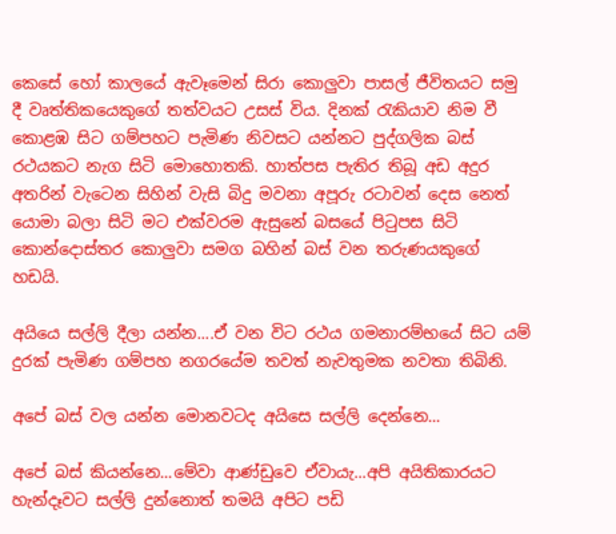කෙසේ හෝ කාලයේ ඇවෑමෙන් සිරා කොලුවා පාසල් ජීවිතයට සමු දී වෘත්තිකයෙකුගේ තත්වයට උසස් විය. දිනක් රැකියාව නිම වී කොළඹ සිට ගම්පහට පැමිණ නිවසට යන්නට පුද්ගලික බස් රථයකට නැග සිටි මොහොතකි. හාත්පස පැතිර තිබූ අඩ අදුර අතරින් වැටෙන සිහින් වැසි බිදු මවනා අපූරු රටාවන් දෙස නෙත් යොමා බලා සිටි මට එක්වරම ඇසුනේ බසයේ පිටුපස සිටි කොන්දොස්තර කොලුවා සමග බහින් බස් වන තරුණයකුගේ හඩයි.

අයියෙ සල්ලි දීලා යන්න....ඒ වන විට රථය ගමනාරම්භයේ සිට යම් දුරක් පැමිණ ගම්පහ නගරයේම තවත් නැවතුමක නවතා තිබිනි.

අපේ බස් වල යන්න මොනවටද අයිසෙ සල්ලි දෙන්නෙ...

අපේ බස් කියන්නෙ...මේවා ආණ්ඩුවෙ ඒවායැ...අපි අයිතිකාරයට හැන්දෑවට සල්ලි දුන්නොත් තමයි අපිට පඩි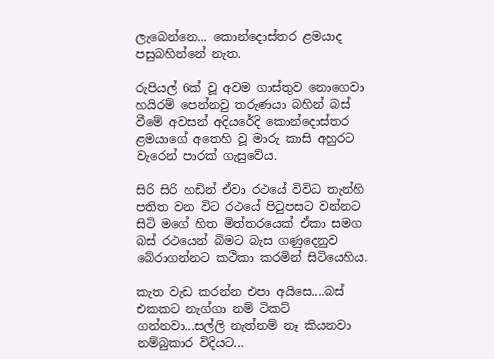ලැබෙන්නෙ... කොන්දොස්තර ළමයාද පසුබහින්නේ නැත.

රුපියල් 6ක් වූ අවම ගාස්තුව නොගෙවා හයිරම් පෙන්නවු තරුණයා බහින් බස් වීමේ අවසන් අදියරේදි කොන්දොස්තර ළමයාගේ අතෙහි වූ මාරු කාසි අහුරට වැරෙන් පාරක් ගැසුවේය.

සිරි සිරි හඩින් ඒවා රථයේ විවිධ තැන්හි පතිත වන විට රථයේ පිටුපසට වන්නට සිටි මගේ හිත මිත්තරයෙක් ඒකා සමග බස් රථයෙන් බිමට බැස ගණුදෙනුව බේරාගන්නට කථිකා කරමින් සිටියෙහිය.

කැත වැඩ කරන්න එපා අයිසෙ....බස් එකකට නැග්ගා නම් ටිකට් ගන්නවා...සල්ලි නැත්නම් නෑ කියනවා නම්බුකාර විදියට...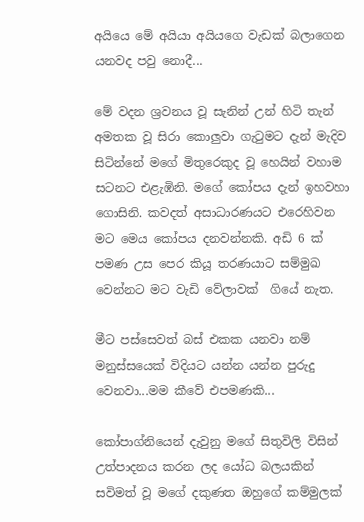අයියෙ මේ අයියා අයියගෙ වැඩක් බලාගෙන යනවද පවු නොදී...

මේ වදන ශ්‍රවනය වූ සැනින් උන් හිටි තැන් අමතක වූ සිරා කොලුවා ගැටුමට දැන් මැදිව සිටින්නේ මගේ මිතුරෙකුද වූ හෙයින් වහාම සටනට එළැඹිනි. මගේ කෝපය දැන් ඉහවහා ගොසිනි. කවදත් අසාධාරණයට එරෙහිවන මට මෙය කෝපය දනවන්නකි. අඩි 6 ක් පමණ උස පෙර කියූ තරණයාට සම්මුඛ වෙන්නට මට වැඩි වේලාවක්  ගියේ නැත.

මීට පස්සෙවත් බස් එකක යනවා නම් මනුස්සයෙක් විදියට යන්න යන්න පුරුදු වෙනවා...මම කීවේ එපමණකි...

කෝපාග්නියෙන් දැවුනු මගේ සිතුවිලි විසින් උත්පාදනය කරන ලද යෝධ බලයකින් සවිමත් වූ මගේ දකුණත ඔහුගේ කම්මුලක්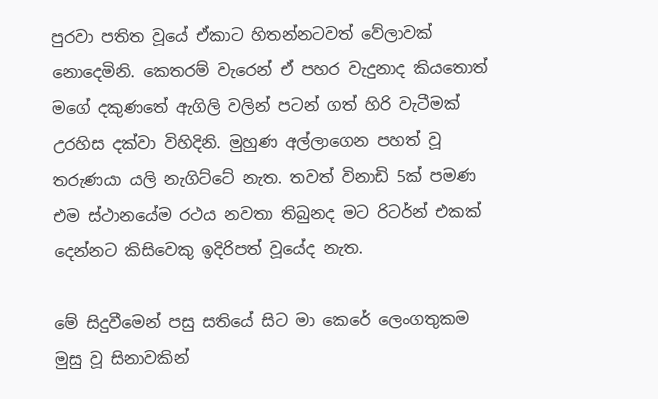පුරවා පතිත වූයේ ඒකාට හිතන්නටවත් වේලාවක් නොදෙමිනි. කෙතරම් වැරෙන් ඒ පහර වැදුනාද කියතොත් මගේ දකුණතේ ඇගිලි වලින් පටන් ගත් හිරි වැටීමක් උරහිස දක්වා විහිදිනි. මුහුණ අල්ලාගෙන පහත් වූ තරුණයා යලි නැගිට්ටේ නැත. තවත් විනාඩි 5ක් පමණ එම ස්ථානයේම රථය නවතා තිබුනද මට රිටර්න් එකක් දෙන්නට කිසිවෙකු ඉදිරිපත් වූයේද නැත.

මේ සිදුවීමෙන් පසු සතියේ සිට මා කෙරේ ලෙංගතුකම මුසු වූ සිනාවකින්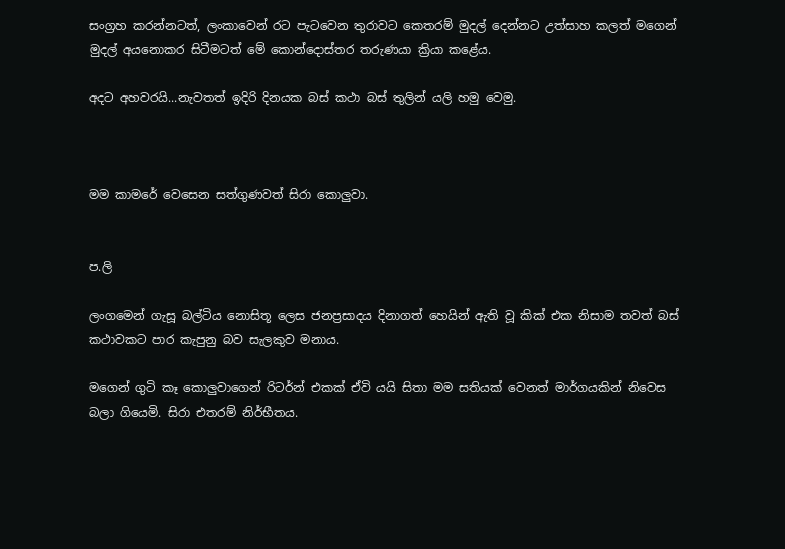සංග්‍රහ කරන්නටත්, ලංකාවෙන් රට පැටවෙන තුරාවට කෙතරම් මුදල් දෙන්නට උත්සාහ කලත් මගෙන් මුදල් අයනොකර සිටීමටත් මේ කොන්දොස්තර තරුණයා ක්‍රියා කළේය.

අදට අහවරයි...නැවතත් ඉදිරි දිනයක බස් කථා බස් තුලින් යලි හමු වෙමු.



මම කාමරේ වෙසෙන සත්ගුණවත් සිරා කොලුවා.


ප.ලි

ලංගමෙන් ගැසූ බල්ටිය නොසිතූ ලෙස ජනප්‍රසාදය දිනාගත් හෙයින් ඇති වූ කික් එක නිසාම තවත් බස් කථාවකට පාර කැපුනු බව සැලකුව මනාය.

මගෙන් ගුටි කෑ කොලුවාගෙන් රිටර්න් එකක් ඒවි යයි සිතා මම සතියක් වෙනත් මාර්ගයකින් නිවෙස බලා ගියෙමි. සිරා එතරම් නිර්භීතය.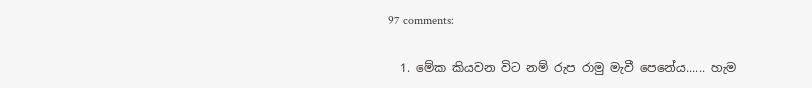97 comments:

  1. මේක කියවන විට නම් රුප රාමු මැවී පෙනේය...... හැම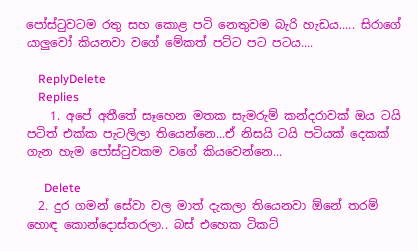පෝස්ටුවටම රතු සහ කොළ පටි නෙතුවම බැරි හැඩය..... සිරාගේ යාලුවෝ කියනවා වගේ මේකත් පට්ට පට පටය....

    ReplyDelete
    Replies
    1. අපේ අතීතේ සෑහෙන මතක සැමරුම් කන්දරාවක් ඔය ටයි පටිත් එක්ක පැටලිලා තියෙන්නෙ...ඒ නිසයි ටයි පටියක් දෙකක් ගැන හැම පෝස්ටුවකම වගේ කියවෙන්නෙ...

      Delete
  2. දුර ගමන් සේවා වල මාත් දැකලා තියෙනවා ඕනේ තරම් හොඳ කොන්දොස්තරලා.. බස් එහෙක ටිකට්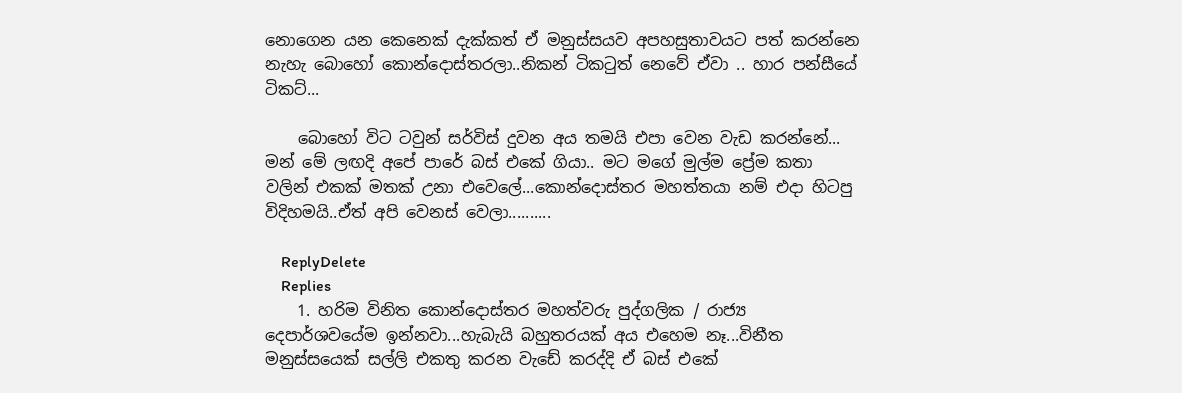නොගෙන යන කෙනෙක් දැක්කත් ඒ මනුස්සයව අපහසුතාවයට පත් කරන්නෙ නැහැ බොහෝ කොන්දොස්තරලා..නිකන් ටිකටුත් නෙවේ ඒවා .. හාර පන්සීයේ ටිකට්...

    බොහෝ විට ටවුන් සර්විස් දුවන අය තමයි එපා වෙන වැඩ කරන්නේ... මන් මේ ලඟදි අපේ පාරේ බස් එකේ ගියා.. මට මගේ මුල්ම ප්‍රේම කතා වලින් එකක් මතක් උනා එවෙලේ...කොන්දොස්තර මහත්තයා නම් එදා හිටපු විදිහමයි..ඒත් අපි වෙනස් වෙලා..........

    ReplyDelete
    Replies
    1. හරිම විනිත කොන්දොස්තර මහත්වරු පුද්ගලික / රාජ්‍ය දෙපාර්ශවයේම ඉන්නවා...හැබැයි බහුතරයක් අය එහෙම නෑ...විනීත මනුස්සයෙක් සල්ලි එකතු කරන වැඩේ කරද්දි ඒ බස් එකේ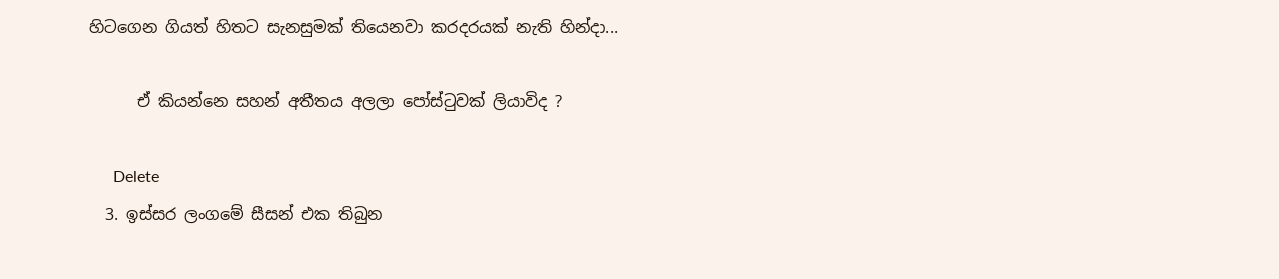හිටගෙන ගියත් හිතට සැනසුමක් තියෙනවා කරදරයක් නැති හින්දා...

      ඒ කියන්නෙ සහන් අතීතය අලලා පෝස්ටුවක් ලියාවිද ?

      Delete
  3. ඉස්සර ලංගමේ සීසන් එක තිබුන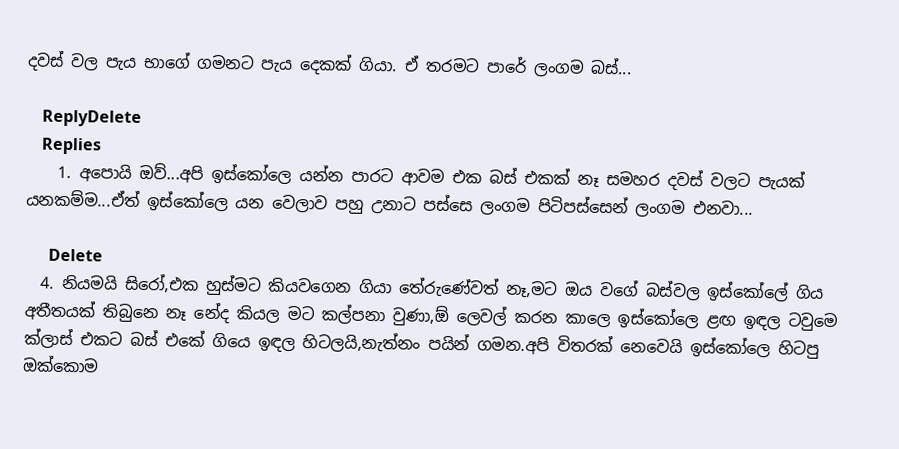දවස් වල පැය භාගේ ගමනට පැය දෙකක් ගියා. ඒ තරමට පාරේ ලංගම බස්...

    ReplyDelete
    Replies
    1. අපොයි ඔව්...අපි ඉස්කෝලෙ යන්න පාරට ආවම එක බස් එකක් නෑ සමහර දවස් වලට පැයක් යනකම්ම...ඒත් ඉස්කෝලෙ යන වෙලාව පහු උනාට පස්සෙ ලංගම පිටිපස්සෙන් ලංගම එනවා...

      Delete
  4. නියමයි සිරෝ,එක හුස්මට කියවගෙන ගියා තේරුණේවත් නෑ,මට ඔය වගේ බස්වල ඉස්කෝලේ ගිය අතීතයක් තිබුනෙ නෑ නේද කියල මට කල්පනා වුණා,ඕ ලෙවල් කරන කාලෙ ඉස්කෝලෙ ළඟ ඉඳල ටවුමෙ ක්ලාස් එකට බස් එකේ ගියෙ ඉඳල හිටලයි,නැත්නං පයින් ගමන.අපි විතරක් නෙවෙයි ඉස්කෝලෙ හිටපු ඔක්කොම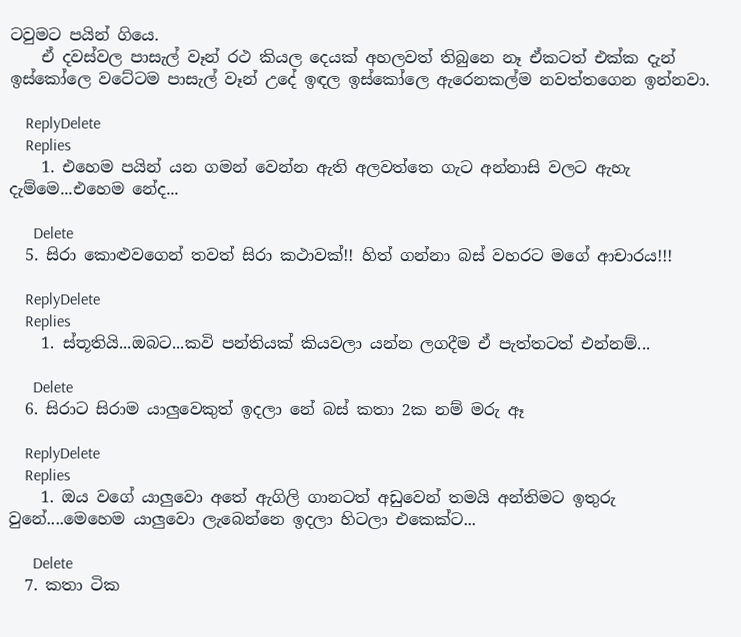ටවුමට පයින් ගියෙ.
    ඒ දවස්වල පාසැල් වෑන් රථ කියල දෙයක් අහලවත් තිබුනෙ නෑ ඒකටත් එක්ක දැන් ඉස්කෝලෙ වටේටම පාසැල් වෑන් උදේ ඉඳල ඉස්කෝලෙ ඇරෙනකල්ම නවත්තගෙන ඉන්නවා.

    ReplyDelete
    Replies
    1. එහෙම පයින් යන ගමන් වෙන්න ඇති අලවත්තෙ ගැට අන්නාසි වලට ඇහැ දැම්මෙ...එහෙම නේද...

      Delete
  5. සිරා කොළුවගෙන් තවත් සිරා කථාවක්!! හිත් ගන්නා බස් වහරට මගේ ආචාරය!!!

    ReplyDelete
    Replies
    1. ස්තූතියි...ඔබට...කවි පන්තියක් කියවලා යන්න ලගදීම ඒ පැත්තටත් එන්නම්...

      Delete
  6. සිරාට සිරාම යාලුවෙකුත් ඉදලා නේ බස් කතා 2ක නම් මරු ඈ

    ReplyDelete
    Replies
    1. ඔය වගේ යාලුවො අතේ ඇගිලි ගානටත් අඩුවෙන් තමයි අන්තිමට ඉතුරු වුනේ....මෙහෙම යාලුවො ලැබෙන්නෙ ඉදලා හිටලා එකෙක්ට...

      Delete
  7. කතා ටික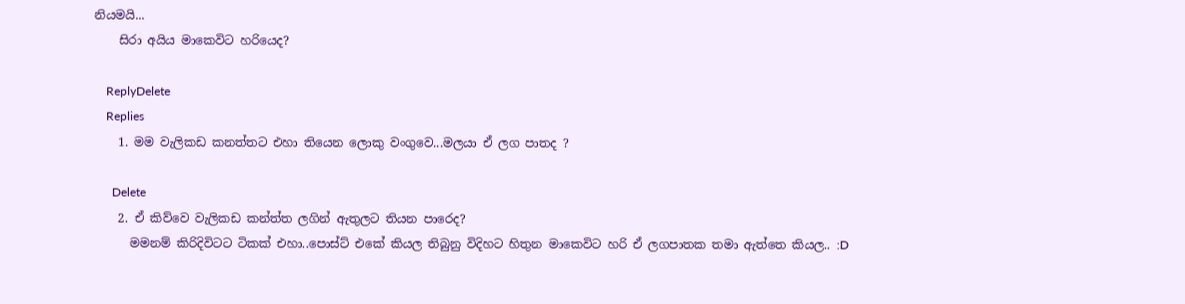නියමයි...
    සිරා අයිය මාකෙවිට හරියෙද?

    ReplyDelete
    Replies
    1. මම වැලිකඩ කනත්තට එහා තියෙන ලොකු වංගුවෙ...මලයා ඒ ලග පාතද ?

      Delete
    2. ඒ කිව්වෙ වැලිකඩ කන්ත්ත ලගින් ඇතුලට තියන පාරෙද?
      මමනම් කිරිදිවිටට ටිකක් එහා..පොස්ට් එකේ කියල තිබුනු විදිහට හිතුන මාකෙවිට හරි ඒ ලගපාතක තමා ඇත්තෙ කියල.. :D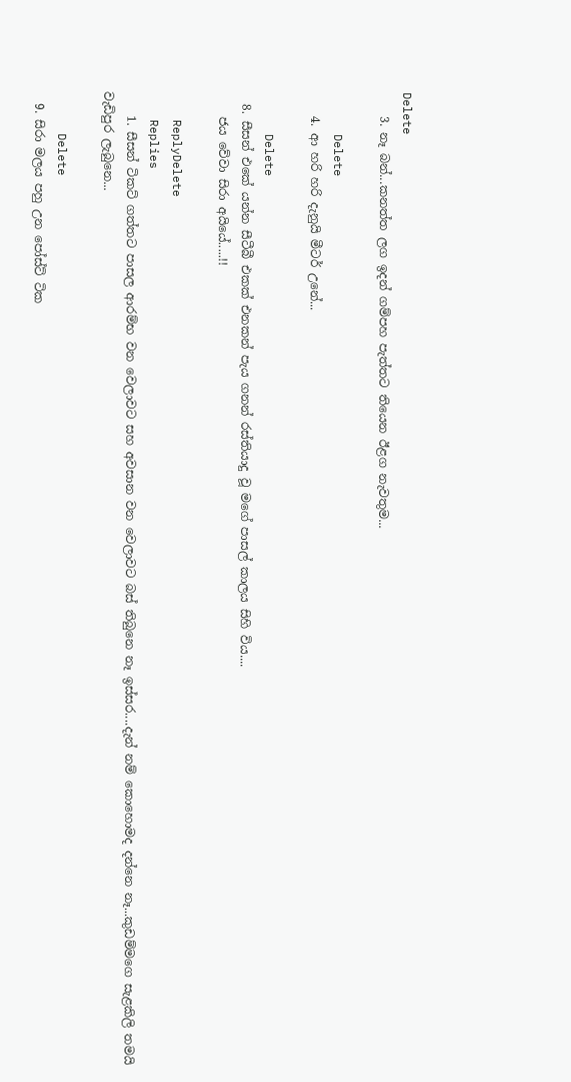Delete
    3. නෑ බන්...කනත්ත ලග ඉදන් ගම්පහ පැත්තට තියෙන ඊළග නැවතුම...

      Delete
    4. ආ හරි හරි දැනුයි මීටර් උනේ...

      Delete
  8. සීසන් එකේ යන්න සීටීබී එකක් එනකන් පැය ගනන් රස්තියාදු වූ මගේ පාසල් කාලය සිහි විය....
    ජය වේවා සිරා අයියේ.....!!

    ReplyDelete
    Replies
    1. සීසන් ටිකට් ගත්තට පාසල ආරම්භ වන වෙලාවට සහ අවසාන වන වෙලාවට බස් තිබුනෙ නෑ ඉස්සර....දැන් නම් කොහොමද දන්නෙ නෑ...කුඩම්මගෙ සැළකිලි තමයි වැඩිපුර ලැබුනෙ...

      Delete
  9. සිරා මලය පහු උන පෝස්ට් ටික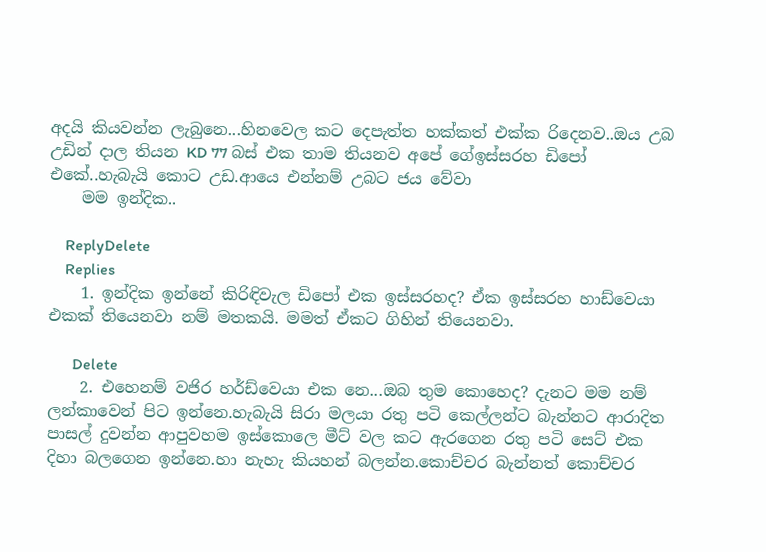අදයි කියවන්න ලැබුනෙ...හිනවෙල කට දෙපැත්ත හක්කත් එක්ක රිදෙනව..ඔය උබ උඩින් දාල තියන KD 77 බස් එක තාම තියනව අපේ ගේඉස්සරහ ඩිපෝ එකේ..හැබැයි කොට උඩ.ආයෙ එන්නම් උබට ජය වේවා
    මම ඉන්දික..

    ReplyDelete
    Replies
    1. ඉන්දික ඉන්නේ කිරිඳිවැල ඩිපෝ එක ඉස්සරහද? ඒක ඉස්සරහ හාඩ්වෙයා එකක් තියෙනවා නම් මතකයි. මමත් ඒකට ගිහින් තියෙනවා.

      Delete
    2. එහෙනම් වජිර හර්ඩ්වෙයා එක නෙ...ඔබ තුම කොහෙද? දැනට මම නම් ලන්කාවෙන් පිට ඉන්නෙ.හැබැයි සිරා මලයා රතු පටි කෙල්ලන්ට බැන්නට ආරාදිත පාසල් දුවන්න ආපුවහම ඉස්කොලෙ මීට් වල කට ඇරගෙන රතු පටි සෙට් එක දිහා බලගෙන ඉන්නෙ.හා නැහැ කියහන් බලන්න.කොච්චර බැන්නත් කොච්චර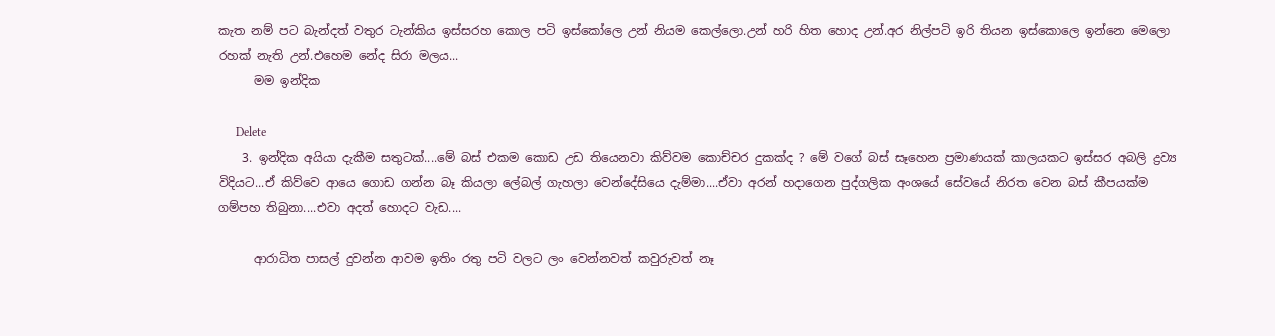කැත නම් පට බැන්දත් වතුර ටැන්කිය ඉස්සරහ කොල පටි ඉස්කෝලෙ උන් නියම කෙල්ලො.උන් හරි හිත හොද උන්.අර නිල්පටි ඉරි තියන ඉස්කොලෙ ඉන්නෙ මෙලො රහක් නැති උන්.එහෙම නේද සිරා මලය...
      මම ඉන්දික

      Delete
    3. ඉන්දික අයියා දැකීම සතුටක්....මේ බස් එකම කොඩ උඩ තියෙනවා කිව්වම කොච්චර දුකක්ද ? මේ වගේ බස් සෑහෙන ප්‍රමාණයක් කාලයකට ඉස්සර අබලි ද්‍රව්‍ය විදියට...ඒ කිව්වෙ ආයෙ ගොඩ ගන්න බෑ කියලා ලේබල් ගැහලා වෙන්දේසියෙ දැම්මා....ඒවා අරන් හදාගෙන පුද්ගලික අංශයේ සේවයේ නිරත වෙන බස් කීපයක්ම ගම්පහ තිබුනා....එවා අදත් හොදට වැඩ....

      ආරාධිත පාසල් දුවන්න ආවම ඉතිං රතු පටි වලට ලං වෙන්නවත් කවුරුවත් නෑ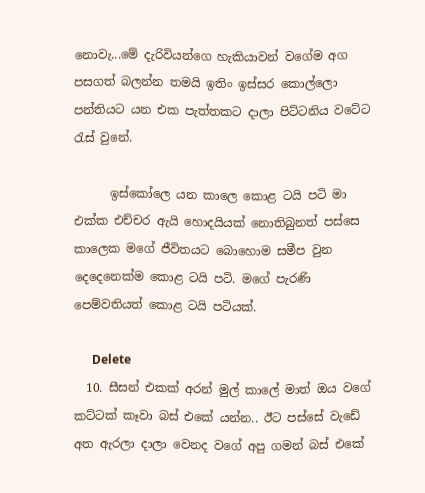නොවැ...මේ දැරිවියන්ගෙ හැකියාවන් වගේම අග පසගත් බලන්න තමයි ඉතිං ඉස්සර කොල්ලො පන්තියට යන එක පැත්තකට දාලා පිට්ටනිය වටේට රැස් වුනේ.

      ඉස්කෝලෙ යන කාලෙ කොළ ටයි පටි මා එක්ක එච්චර ඇයි හොදයියක් නොතිබුනත් පස්සෙ කාලෙක මගේ ජීවිතයට බොහොම සමීප වුන දෙදෙනෙක්ම කොළ ටයි පටි. මගේ පැරණි පෙම්වතියත් කොළ ටයි පටියක්.

      Delete
  10. සීසන් එකක් අරන් මුල් කාලේ මාත් ඔය වගේ කට්ටක් කෑවා බස් එකේ යන්න.. ඊට පස්සේ වැඩේ අත ඇරලා දාලා වෙනද වගේ අපු ගමන් බස් එකේ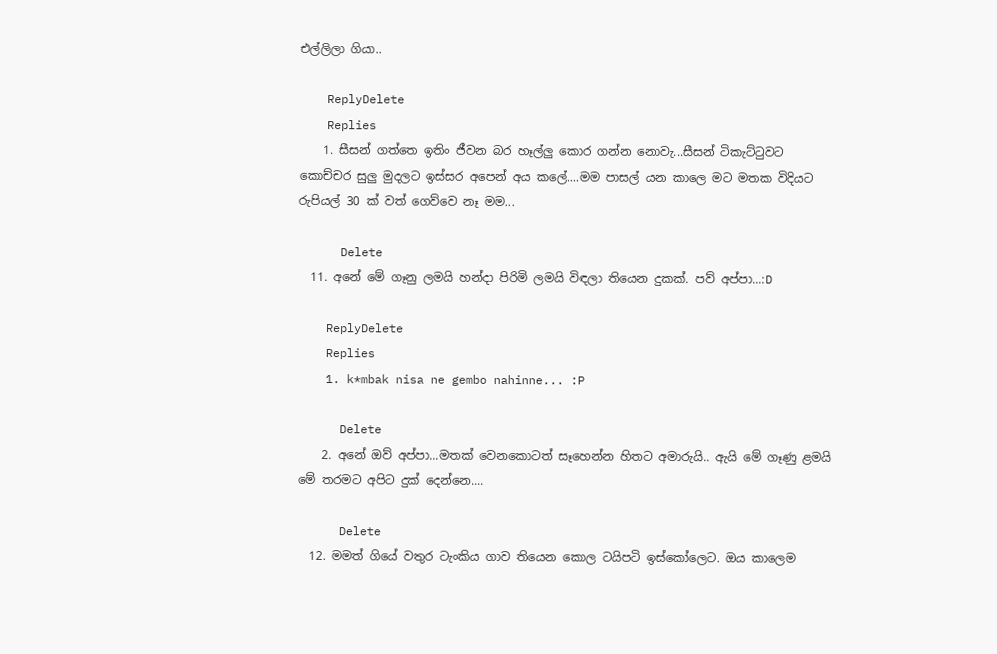එල්ලිලා ගියා..

    ReplyDelete
    Replies
    1. සීසන් ගත්තෙ ඉතිං ජීවන බර හෑල්ලු කොර ගන්න නොවැ...සීසන් ටිකැට්ටුවට කොච්චර සුලු මුදලට ඉස්සර අපෙන් අය කලේ....මම පාසල් යන කාලෙ මට මතක විදියට රුපියල් 30 ක් වත් ගෙව්වෙ නෑ මම...

      Delete
  11. අනේ මේ ගෑනු ලමයි හන්දා පිරිමි ලමයි විඳලා තියෙන දුකක්. පව් අප්පා...:D

    ReplyDelete
    Replies
    1. k*mbak nisa ne gembo nahinne... :P

      Delete
    2. අනේ ඔව් අප්පා...මතක් වෙනකොටත් සෑහෙන්න හිතට අමාරුයි.. ඇයි මේ ගෑණු ළමයි මේ තරමට අපිට දුක් දෙන්නෙ....

      Delete
  12. මමත් ගියේ වතුර ටැංකිය ගාව තියෙන කොල ටයිපටි ඉස්කෝලෙට. ඔය කාලෙම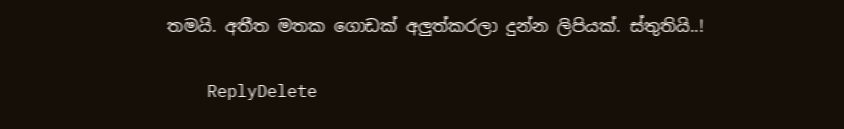තමයි. අතීත මතක ගොඩක් අලුත්කරලා දුන්න ලිපියක්. ස්තුතියි..!

    ReplyDelete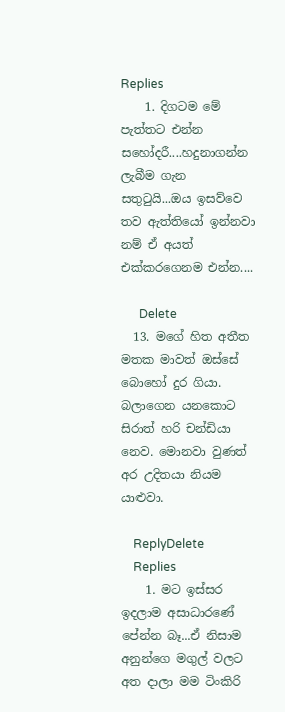Replies
    1. දිගටම මේ පැත්තට එන්න සහෝදරී....හදුනාගන්න ලැබීම ගැන සතුටුයි...ඔය ඉසව්වෙ තව ඇත්තියෝ ඉන්නවා නම් ඒ අයත් එක්කරගෙනම එන්න....

      Delete
  13. මගේ හිත අතීත මතක මාවත් ඔස්සේ බොහෝ දුර ගියා. බලාගෙන යනකොට සිරාත් හරි චන්ඩියා නෙව. මොනවා වුණත් අර උදිතයා නියම යාළුවා.

    ReplyDelete
    Replies
    1. මට ඉස්සර ඉදලාම අසාධාරණේ පේන්න බෑ...ඒ නිසාම අනුන්ගෙ මගුල් වලට අත දාලා මම ටිංකිරි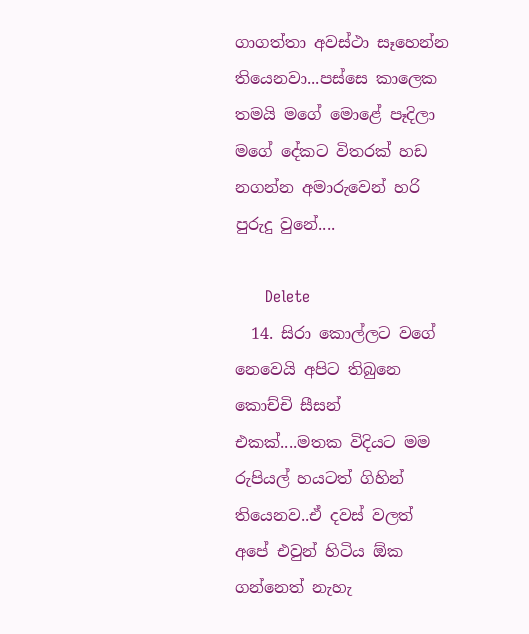ගාගත්තා අවස්ථා සෑහෙන්න තියෙනවා...පස්සෙ කාලෙක තමයි මගේ මොළේ පෑදිලා මගේ දේකට විතරක් හඩ නගන්න අමාරුවෙන් හරි පුරුදු වුනේ....

      Delete
  14. සිරා කොල්ලට වගේ නෙවෙයි අපිට තිබුනෙ කොච්චි සීසන් එකක්....මතක විදියට මම රුපියල් හයටත් ගිහින් තියෙනව..ඒ දවස් වලත් අපේ එවුන් හිටිය ඕක ගන්නෙත් නැහැ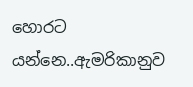හොරට යන්නෙ..ඇමරිකානුව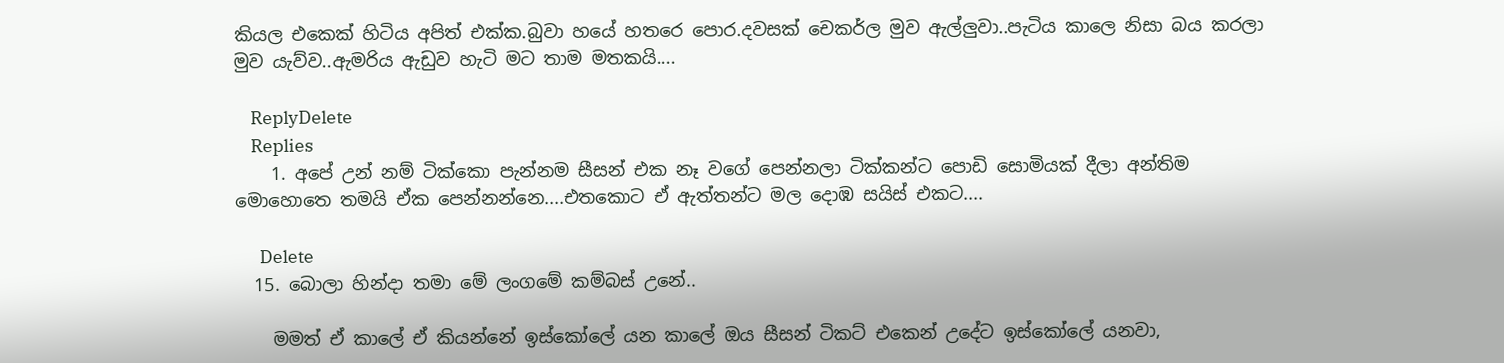කියල එකෙක් හිටිය අපිත් එක්ක.බුවා හයේ හතරෙ පොර.දවසක් චෙකර්ල මුව ඇල්ලුවා..පැටිය කාලෙ නිසා බය කරලා මුව යැව්ව..ඇමරිය ඇඩුව හැටි මට තාම මතකයි....

    ReplyDelete
    Replies
    1. අපේ උන් නම් ටික්කො පැන්නම සීසන් එක නෑ වගේ පෙන්නලා ටික්කන්ට පොඩි සොමියක් දීලා අන්තිම මොහොතෙ තමයි ඒක පෙන්නන්නෙ....එතකොට ඒ ඇත්තන්ට මල දොඹ සයිස් එකට....

      Delete
  15. බොලා හින්දා තමා මේ ලංගමේ කම්බස් උනේ..

    මමත් ඒ කාලේ ඒ කියන්නේ ඉස්කෝලේ යන කාලේ ඔය සීසන් ටිකට් එකෙන් උදේට ඉස්කෝලේ යනවා,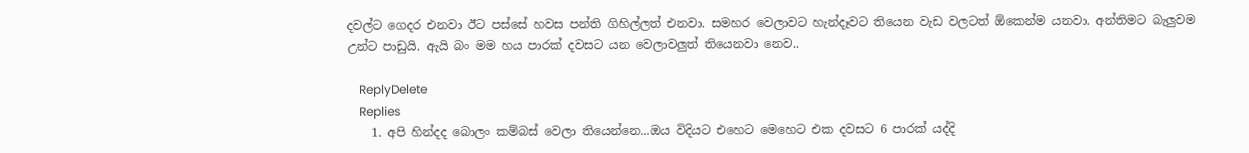දවල්ට ගෙදර එනවා ඊට පස්සේ හවස පන්ති ගිහිල්ලත් එනවා. සමහර වෙලාවට හැන්දෑවට තියෙන වැඩ වලටත් ඕකෙන්ම යනවා. අන්තිමට බැලුවම උන්ට පාඩුයි. ඇයි බං මම හය පාරක් දවසට යන වෙලාවලුත් තියෙනවා නෙව..

    ReplyDelete
    Replies
    1. අපි හින්දද බොලං කම්බස් වෙලා තියෙන්නෙ...ඔය විදියට එහෙට මෙහෙට එක දවසට 6 පාරක් යද්දි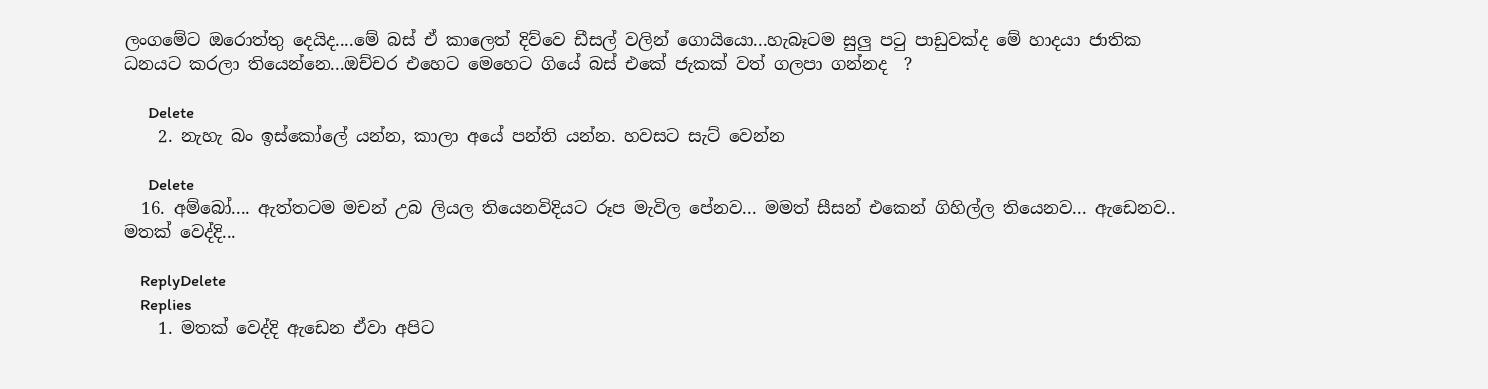ලංගමේට ඔරොත්තු දෙයිද....මේ බස් ඒ කාලෙත් දිව්වෙ ඩීසල් වලින් ගොයියො...හැබෑටම සුලු පටු පාඩුවක්ද මේ හාදයා ජාතික ධනයට කරලා තියෙන්නෙ...ඔච්චර එහෙට මෙහෙට ගියේ බස් එකේ ජැකක් වත් ගලපා ගන්නද  ?

      Delete
    2. නැහැ බං ඉස්කෝලේ යන්න, කාලා අයේ පන්ති යන්න. හවසට සැට් වෙන්න

      Delete
  16. අම්බෝ.... ඇත්තටම මචන් උබ ලියල තියෙනවිදියට රූප මැවිල පේනව... මමත් සීසන් එකෙන් ගිහිල්ල තියෙනව... ඇඩෙනව.. මතක් වෙද්දි...

    ReplyDelete
    Replies
    1. මතක් වෙද්දි ඇඩෙන ඒවා අපිට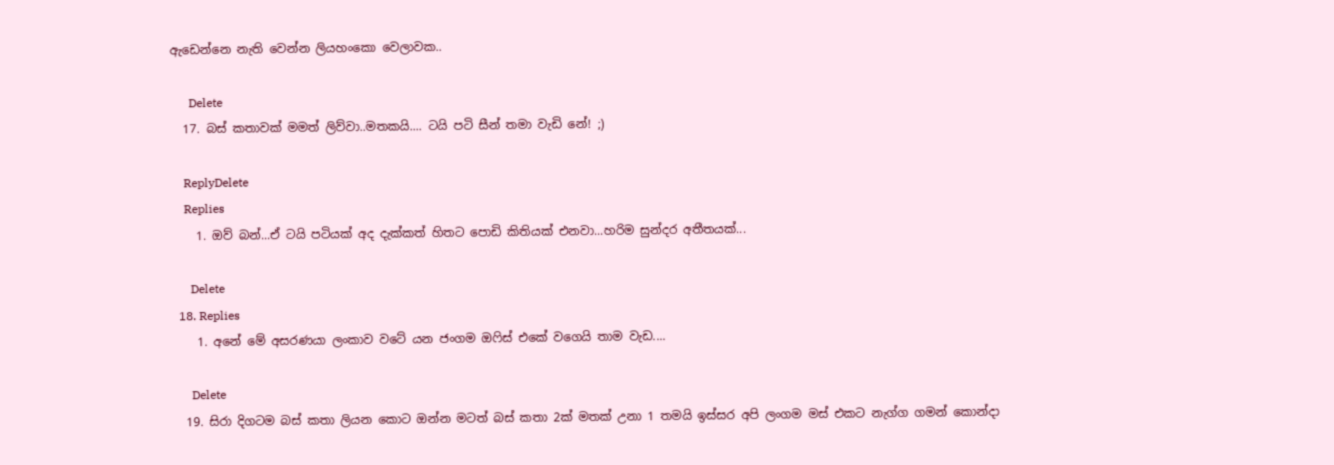ඇඩෙන්නෙ නැති වෙන්න ලියහංකො වෙලාවක..

      Delete
  17. බස් කතාවක් මමත් ලිව්වා..මතකයි.... ටයි පටි සීන් තමා වැඩි නේ! ;)

    ReplyDelete
    Replies
    1. ඔව් බන්...ඒ ටයි පටියක් අද දැක්කත් හිතට පොඩි කිතියක් එනවා...හරිම සුන්දර අතීතයක්...

      Delete
  18. Replies
    1. අනේ මේ අසරණයා ලංකාව වටේ යන ජංගම ඔෆිස් එකේ වගෙයි තාම වැඩ....

      Delete
  19. සිරා දිගටම බස් කතා ලියන කොට ඔන්න මටත් බස් කතා 2ක් මතක් උනා 1 තමයි ඉස්සර අපි ලංගම මස් එකට නැග්ග ගමන් කොන්දා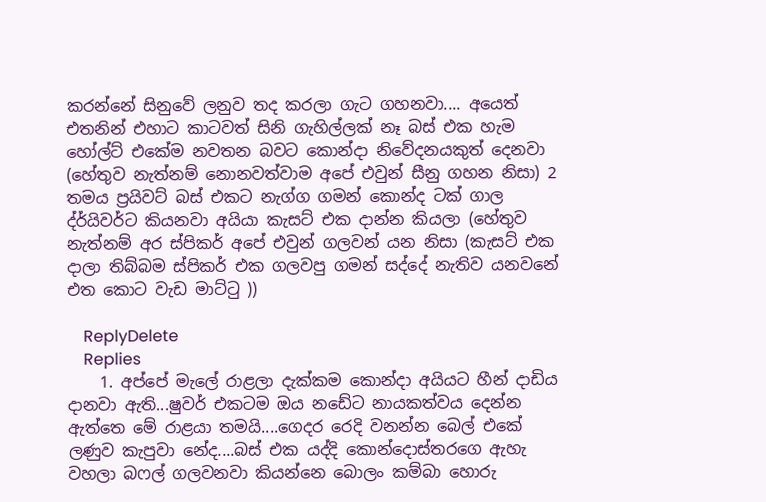කරන්නේ සිනුවේ ලනුව තද කරලා ගැට ගහනවා.... අයෙත් එතනින් එහාට කාටවත් සිනි ගැහිල්ලක් නෑ බස් එක හැම හෝල්ට් එකේම නවතන බවට කොන්දා නිවේදනයකුත් දෙනවා (හේතුව නැත්නම් නොනවත්වාම අපේ එවුන් සීනු ගහන නිසා) 2 තමය ප්‍රයිවට් බස් එකට නැග්ග ගමන් කොන්ද ටක් ගාල ද්ර්යිවර්ට කියනවා අයියා කැසට් එක දාන්න කියලා (හේතුව නැත්නම් අර ස්පිකර් අපේ එවුන් ගලවන් යන නිසා (කැසට් එක දාලා තිබ්බම ස්පිකර් එක ගලවපු ගමන් සද්දේ නැතිව යනවනේ එත කොට වැඩ මාට්ටු ))

    ReplyDelete
    Replies
    1. අප්පේ මැලේ රාළලා දැක්කම කොන්දා අයියට හීන් දාඩිය දානවා ඇති...ෂුවර් එකටම ඔය නඩේට නායකත්වය දෙන්න ඇත්තෙ මේ රාළයා තමයි....ගෙදර රෙදි වනන්න බෙල් එකේ ලණුව කැපුවා නේද....බස් එක යද්දි කොන්දොස්තරගෙ ඇහැ වහලා බෆල් ගලවනවා කියන්නෙ බොලං කම්බා හොරු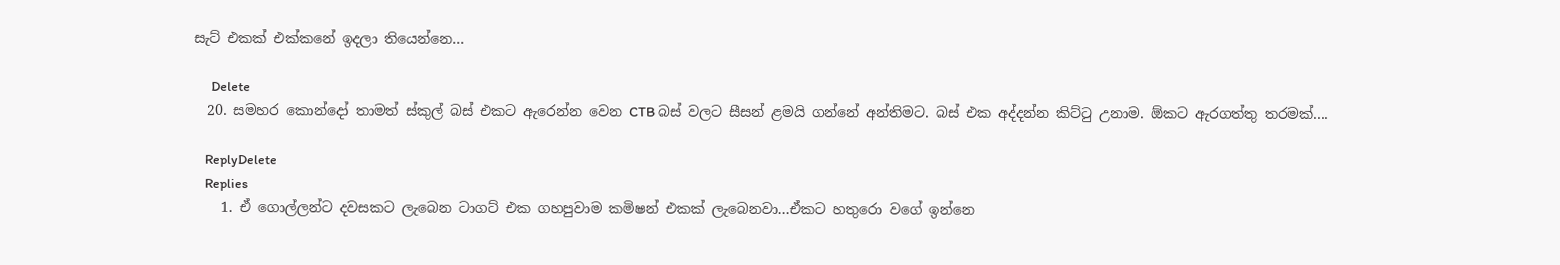සැට් එකක් එක්කනේ ඉදලා තියෙන්නෙ...

      Delete
  20. සමහර කොන්දෝ තාමත් ස්කුල් බස් එකට ඇරෙන්න වෙන CTB බස් වලට සීසන් ළමයි ගන්නේ අන්තිමට. බස් එක අද්දන්න කිට්ටු උනාම. ඕකට ඇරගත්තු තරමක්....

    ReplyDelete
    Replies
    1. ඒ ගොල්ලන්ට දවසකට ලැබෙන ටාගට් එක ගහපුවාම කමිෂන් එකක් ලැබෙනවා...ඒකට හතුරො වගේ ඉන්නෙ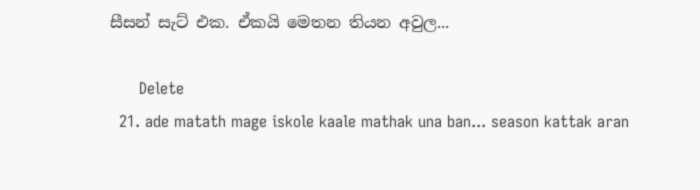සීසන් සැට් එක. ඒකයි මෙතන තියන අවුල...

      Delete
  21. ade matath mage iskole kaale mathak una ban... season kattak aran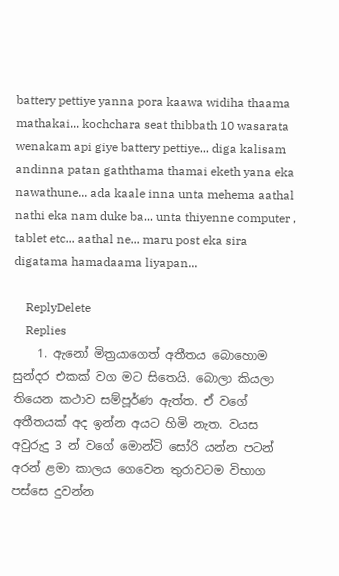battery pettiye yanna pora kaawa widiha thaama mathakai... kochchara seat thibbath 10 wasarata wenakam api giye battery pettiye... diga kalisam andinna patan gaththama thamai eketh yana eka nawathune... ada kaale inna unta mehema aathal nathi eka nam duke ba... unta thiyenne computer , tablet etc... aathal ne... maru post eka sira digatama hamadaama liyapan...

    ReplyDelete
    Replies
    1. ඇනෝ මිත්‍රයාගෙත් අතීතය බොහොම සුන්දර එකක් වග මට සිතෙයි. බොලා කියලා තියෙන කථාව සම්පූර්ණ ඇත්ත. ඒ වගේ අතීතයක් අද ඉන්න අයට හිමි නැත. වයස අවුරුදු 3 න් වගේ මොන්ටි සෝරි යන්න පටන් අරන් ළමා කාලය ගෙවෙන තුරාවටම විභාග පස්සෙ දුවන්න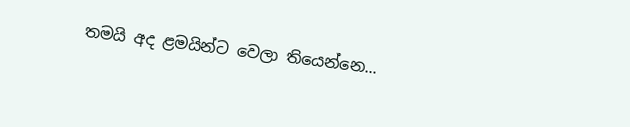තමයි අද ළමයින්ට වෙලා තියෙන්නෙ...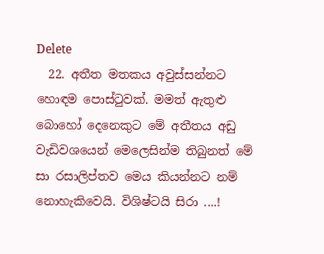Delete
  22. අතීත මතකය අවුස්සන්නට හොඳම පොස්ටුවක්. මමත් ඇතුළු බොහෝ දෙනෙකුට මේ අතීතය අඩු වැඩිවශයෙන් මෙලෙසින්ම තිබුනත් මේ සා රසාලිප්තව මෙය කියන්නට නම් නොහැකිවෙයි. විශිෂ්ටයි සිරා ....!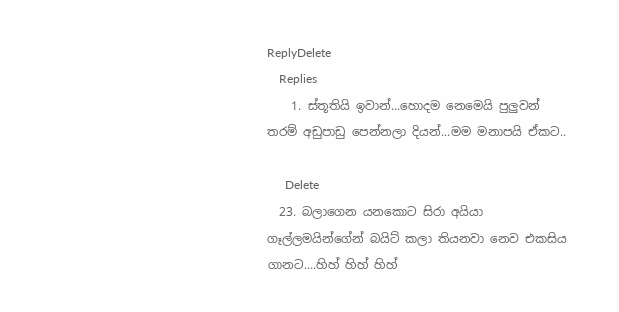ReplyDelete
    Replies
    1. ස්තූතියි ඉවාන්...හොදම නෙමෙයි පුලුවන් තරම් අඩුපාඩු පෙන්නලා දියන්...මම මනාපයි ඒකට..

      Delete
  23. බලාගෙන යනකොට සිරා අයියා ගෑල්ලමයින්ගේන් බයිට් කලා තියනවා නෙව එකසිය ගානට....හිහ් හිහ් හිහ්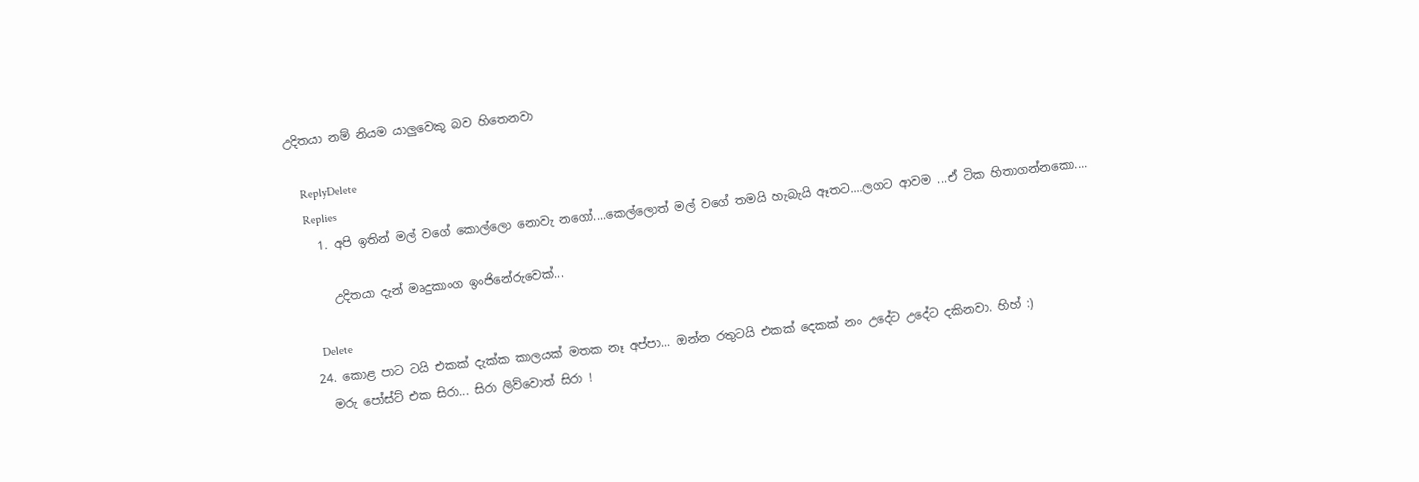උදිතයා නම් නියම යාලුවෙකු බව හිතෙනවා

    ReplyDelete
    Replies
    1. අපි ඉතින් මල් වගේ කොල්ලො නොවැ නගෝ....කෙල්ලොත් මල් වගේ තමයි හැබැයි ඈතට....ලගට ආවම ...ඒ ටික හිතාගන්නකො....

      උදිතයා දැන් මෘදුකාංග ඉංජිනේරුවෙක්...

      Delete
  24. කොළ පාට ටයි එකක් දැක්ක කාලයක් මතක නෑ අප්පා... ඔන්න රතුටයි එකක් දෙකක් නං උදේට උදේට දකිනවා. හිහ් :)
    මරු පෝස්ට් එක සිරා... සිරා ලිව්වොත් සිරා !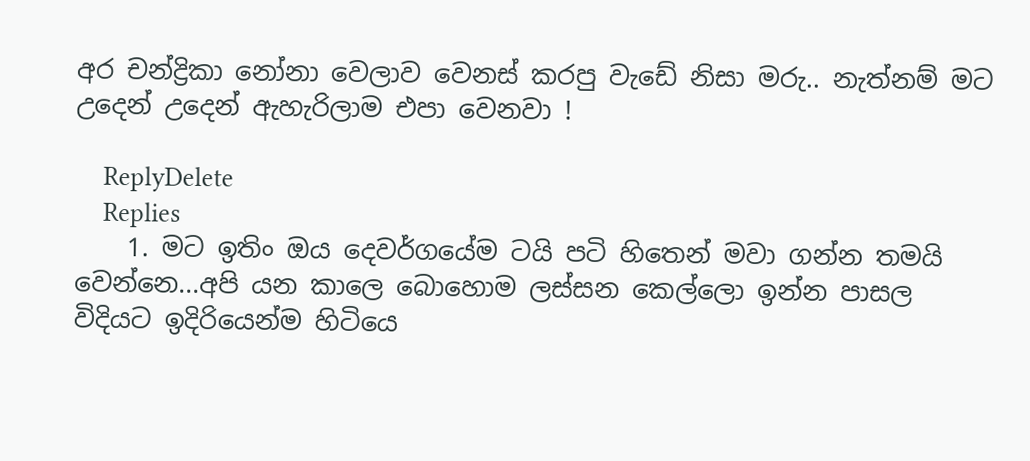අර චන්ද්‍රිකා නෝනා වෙලාව වෙනස් කරපු වැඩේ නිසා මරු.. නැත්නම් මට උදෙන් උදෙන් ඇහැරිලාම එපා වෙනවා !

    ReplyDelete
    Replies
    1. මට ඉතිං ඔය දෙවර්ගයේම ටයි පටි හිතෙන් මවා ගන්න තමයි වෙන්නෙ...අපි යන කාලෙ බොහොම ලස්සන කෙල්ලො ඉන්න පාසල විදියට ඉදිරියෙන්ම හිටියෙ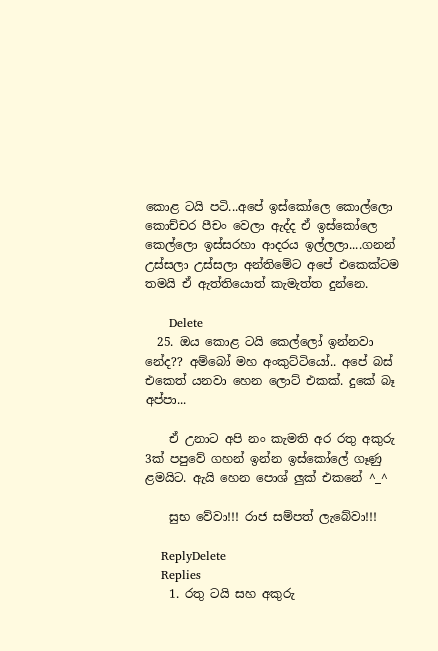කොළ ටයි පටි...අපේ ඉස්කෝලෙ කොල්ලො කොච්චර පීචං වෙලා ඇද්ද ඒ ඉස්කෝලෙ කෙල්ලො ඉස්සරහා ආදරය ඉල්ලලා....ගනන් උස්සලා උස්සලා අන්තිමේට අපේ එකෙක්ටම තමයි ඒ ඇත්තියොත් කැමැත්ත දුන්නෙ.

      Delete
  25. ඔය කොළ ටයි කෙල්ලෝ ඉන්නවා නේද?? අම්බෝ මහ අංකුට්ටියෝ.. අපේ බස් එකෙත් යනවා හෙන ලොට් එකක්. දුකේ බෑ අප්පා...

    ඒ උනාට අපි නං කැමති අර රතු අකුරු 3ක් පපුවේ ගහන් ඉන්න ඉස්කෝලේ ගෑණු ළමයිට. ඇයි හෙන පොශ් ලුක් එකනේ ^_^

    සුභ වේවා!!! රාජ සම්පත් ලැබේවා!!!

    ReplyDelete
    Replies
    1. රතු ටයි සහ අකුරු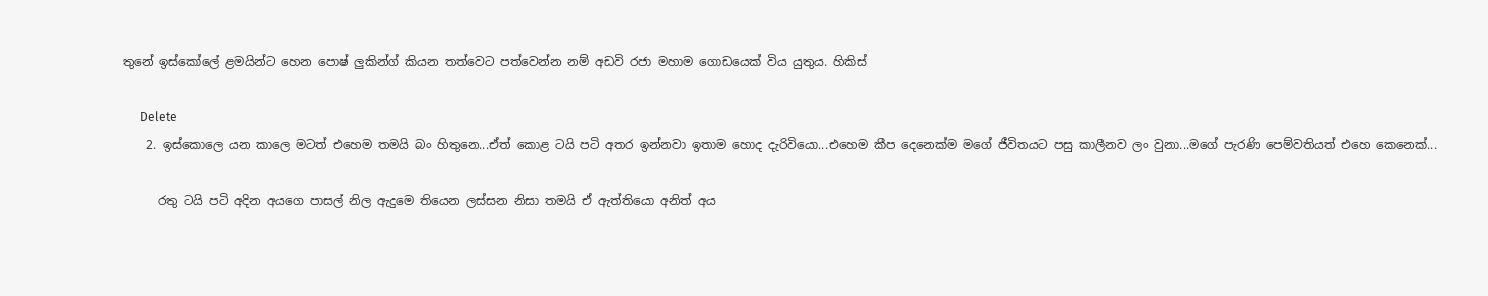තුනේ ඉස්කෝලේ ළමයින්ට හෙන පොෂ් ලුකින්ග් කියන තත්වෙට පත්වෙන්න නම් අඩවි රජා මහාම ගොඩයෙක් විය යුතුය. හිකිස්

      Delete
    2. ඉස්කොලෙ යන කාලෙ මටත් එහෙම තමයි බං හිතුනෙ...ඒත් කොළ ටයි පටි අතර ඉන්නවා ඉතාම හොද දැරිවියො...එහෙම කීප දෙනෙක්ම මගේ ජීවිතයට පසු කාලීනව ලං වුනා...මගේ පැරණි පෙම්වතියත් එහෙ කෙනෙක්...

      රතු ටයි පටි අදින අයගෙ පාසල් නිල ඇදුමෙ තියෙන ලස්සන නිසා තමයි ඒ ඇත්තියො අනිත් අය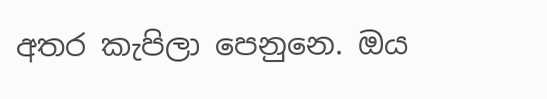අතර කැපිලා පෙනුනෙ. ඔය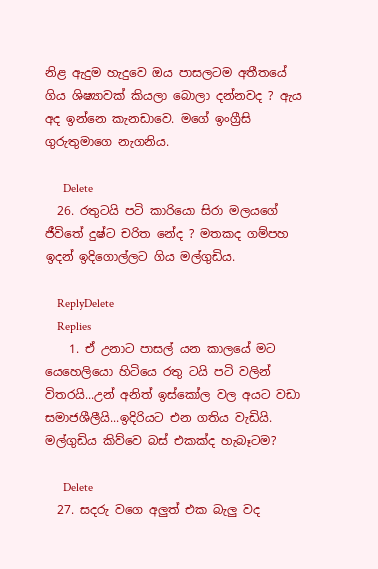නිළ ඇදුම හැදුවෙ ඔය පාසලටම අතීතයේ ගිය ශිෂ්‍යාවක් කියලා බොලා දන්නවද ? ඇය අද ඉන්නෙ කැනඩාවෙ. මගේ ඉංග්‍රීසි ගුරුතුමාගෙ නැගනිය.

      Delete
  26. රතුටයි පටි කාරියො සිරා මලයගේ ජීවිතේ දුෂ්ට චරිත නේද ? මතකද ගම්පහ ඉදන් ඉදිගොල්ලට ගිය මල්ගුඩිය.

    ReplyDelete
    Replies
    1. ඒ උනාට පාසල් යන කාලයේ මට යෙහෙලියො හිටියෙ රතු ටයි පටි වලින් විතරයි...උන් අනිත් ඉස්කෝල වල අයට වඩා සමාජශීලීයි...ඉදිරියට එන ගතිය වැඩියි. මල්ගුඩිය කිව්වෙ බස් එකක්ද හැබෑටම?

      Delete
  27. සදරු වගෙ අලුත් එක බැලු වද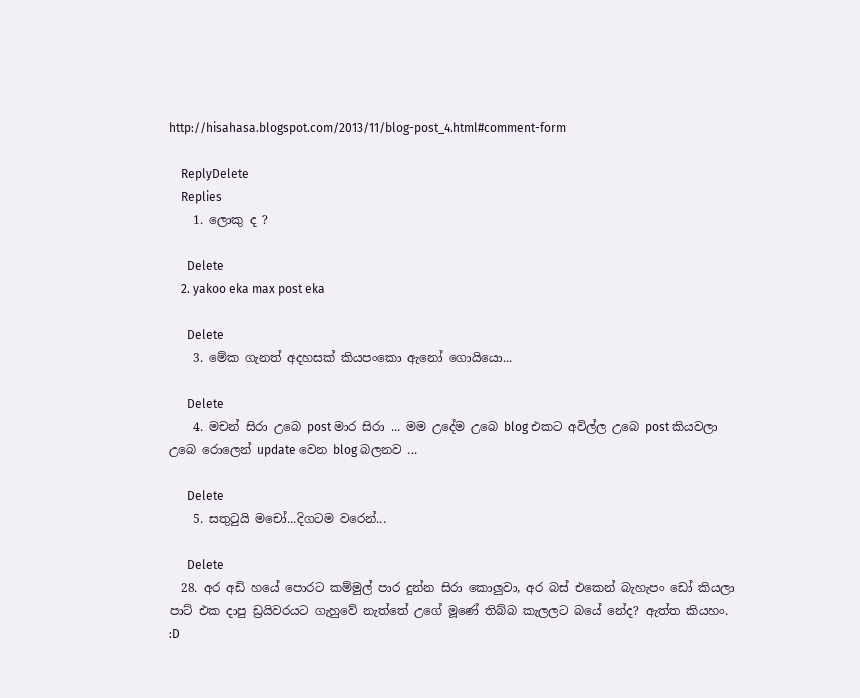http://hisahasa.blogspot.com/2013/11/blog-post_4.html#comment-form

    ReplyDelete
    Replies
    1. ලොකු ද ?

      Delete
    2. yakoo eka max post eka

      Delete
    3. මේක ගැනත් අදහසක් කියපංකො ඇනෝ ගොයියො...

      Delete
    4. මචන් සිරා උබෙ post මාර සිරා ... මම උදේම උබෙ blog එකට අවිල්ල උබෙ post කියවලා උබෙ රොලෙන් update වෙන blog බලනව ...

      Delete
    5. සතුටුයි මචෝ...දිගටම වරෙන්...

      Delete
  28. අර අඩි හයේ පොරට කම්මුල් පාර දුන්න සිරා කොලුවා, අර බස් එකෙන් බැහැපං ඩෝ කියලා පාට් එක දාපු ඩ්‍රයිවරයට ගැහුවේ නැත්තේ උගේ මූණේ තිබ්බ කැලලට බයේ නේද? ඇත්ත කියහං. :D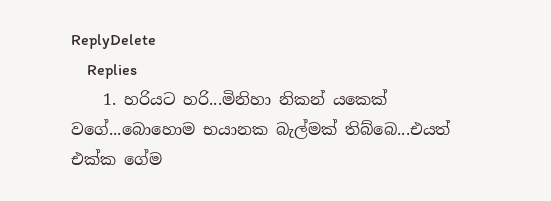ReplyDelete
    Replies
    1. හරියට හරි...මිනිහා නිකන් යකෙක් වගේ...බොහොම භයානක බැල්මක් තිබ්බෙ...එයත් එක්ක ගේම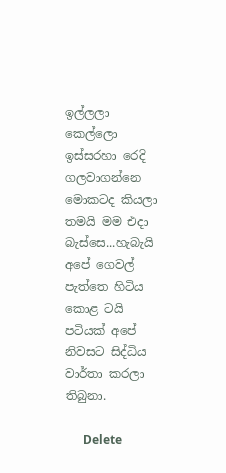ඉල්ලලා කෙල්ලො ඉස්සරහා රෙදි ගලවාගන්නෙ මොකටද කියලා තමයි මම එදා බැස්සෙ...හැබැයි අපේ ගෙවල් පැත්තෙ හිටිය කොළ ටයි පටියක් අපේ නිවසට සිද්ධිය වාර්තා කරලා තිබුනා.

      Delete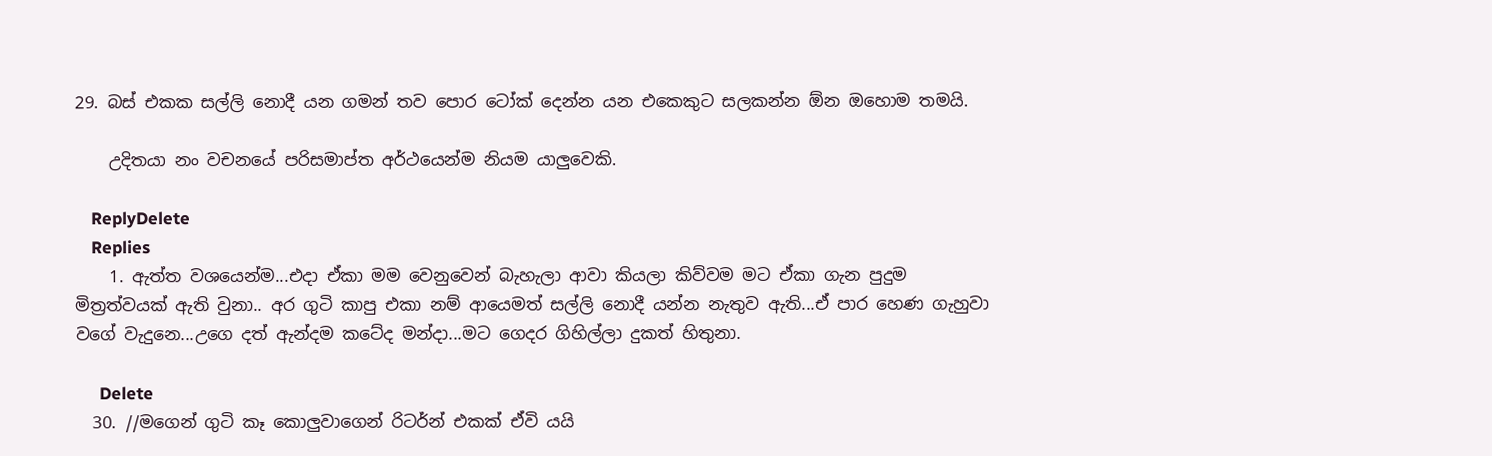29. බස් එකක සල්ලි නොදී යන ගමන් තව පොර ටෝක් දෙන්න යන එකෙකුට සලකන්න ඕන ඔහොම තමයි.

    උදිතයා නං වචනයේ පරිසමාප්ත අර්ථයෙන්ම නියම යාලුවෙකි.

    ReplyDelete
    Replies
    1. ඇත්ත වශයෙන්ම...එදා ඒකා මම වෙනුවෙන් බැහැලා ආවා කියලා කිව්වම මට ඒකා ගැන පුදුම මිත්‍රත්වයක් ඇති වුනා.. අර ගුටි කාපු එකා නම් ආයෙමත් සල්ලි නොදී යන්න නැතුව ඇති...ඒ පාර හෙණ ගැහුවා වගේ වැදුනෙ...උගෙ දත් ඇන්දම කටේද මන්දා...මට ගෙදර ගිහිල්ලා දුකත් හිතුනා.

      Delete
  30. //මගෙන් ගුටි කෑ කොලුවාගෙන් රිටර්න් එකක් ඒවි යයි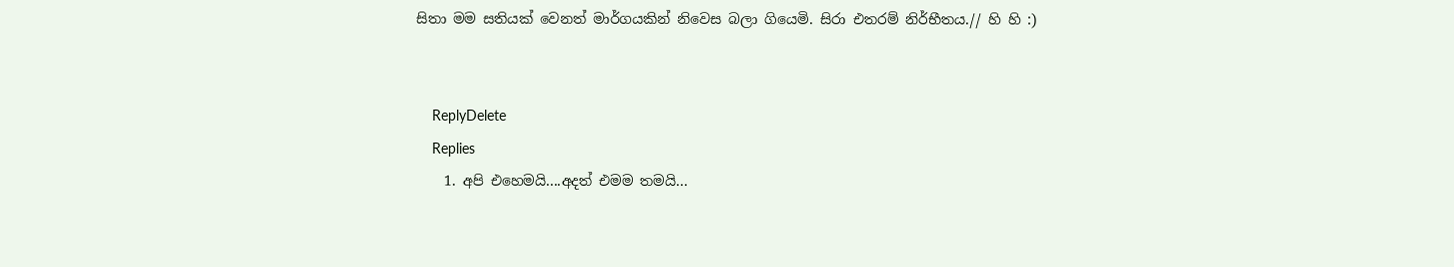සිතා මම සතියක් වෙනත් මාර්ගයකින් නිවෙස බලා ගියෙමි. සිරා එතරම් නිර්භීතය.// හි හි :)


    ReplyDelete
    Replies
    1. අපි එහෙමයි....අදත් එමම තමයි...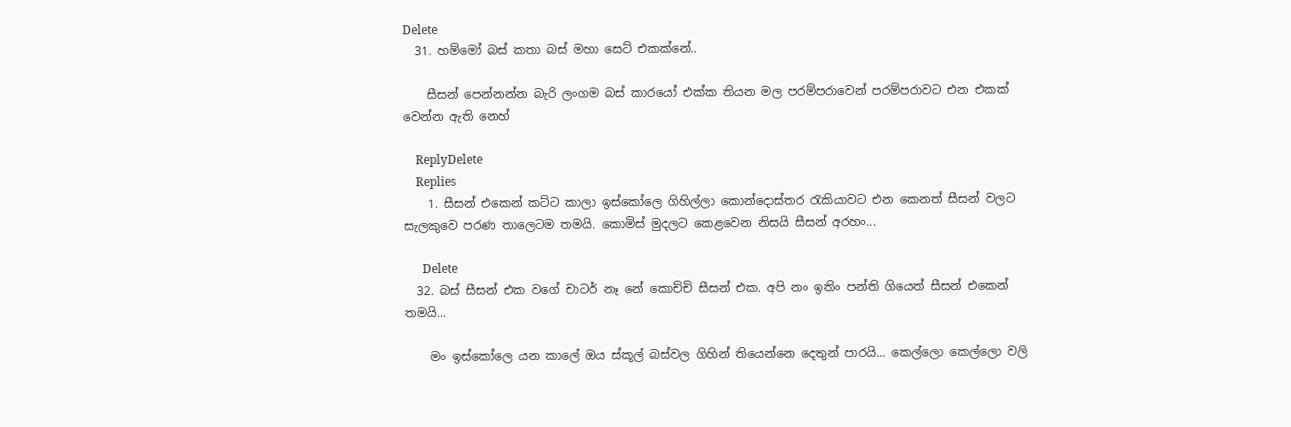Delete
  31. හම්මෝ බස් කතා බස් මහා සෙට් එකක්නේ..

    සීසන් පෙන්නන්න බැරි ලංගම බස් කාරයෝ එක්ක තියන මල පරම්පරාවෙන් පරම්පරාවට එන එකක් වෙන්න ඇති නෙහ්

    ReplyDelete
    Replies
    1. සීසන් එකෙන් කට්ට කාලා ඉස්කෝලෙ ගිහිල්ලා කොන්දොස්තර රැකියාවට එන කෙනත් සීසන් වලට සැලකුවෙ පරණ තාලෙටම තමයි. කොමිස් මුදලට කෙළවෙන නිසයි සීසන් අරහං...

      Delete
  32. බස් සීසන් එක වගේ චාටර් නෑ නේ කොච්චි සීසන් එක. අපි නං ඉතිං පන්ති ගියෙත් සීසන් එකෙන් තමයි...

    මං ඉස්කෝලෙ යන කාලේ ඔය ස්කූල් බස්වල ගිහින් තියෙන්නෙ දෙතුන් පාරයි... කෙල්ලො කෙල්ලො වලි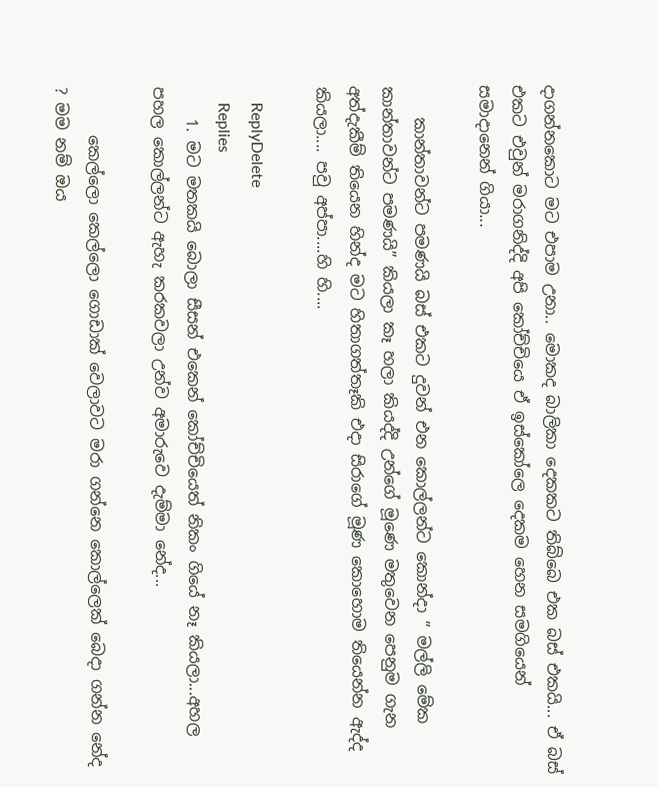දාගන්නකොට මට එපාම උනා.. මොකද බාලිකා දෙකකට තිබ්බෙ එක බස් එකයි... ඒ බස් එකට එවුන් මරාගනිද්දි අපි කෝච්චියෙ ඒ ඉස්කෝලෙ දෙකම හෙන සමගියෙන් සමාදානෙන් ගියා...

    කාන්තාවන්ට පමණයි බස් එකට දුවන් එන කොල්ලන්ට කොන්දා “ මල්ලි මේක කාන්තාවන්ට පමණයි” කියලා කෑ හලා කියද්දි උන්ගේ මූණෙ මතුවෙන පෙනුම ගැන අත්දැකීම් තියෙන හින්ද මට හිතාගත්තෑකි එදා සිරාගේ මූණ කොහොම තියෙන්න ඇද්ද කියලා.... පවු අප්පා....හි හි....

    ReplyDelete
    Replies
    1. මට මතකයි බොලා සීසන් එකෙන් කෝච්චියෙත් නිකං ගියේ නෑ කියලා...අහල පහල කොල්ලන්ට ඇහැ කරකවලා උන්ව අමාරුවෙ දැම්මා නේද...

      කෙල්ලො කෙල්ලො ගොඩාක් වෙලාවට මරා ගන්නෙ කොල්ලෙක් බෙදා ගන්න නේද ? මම නම් ඔය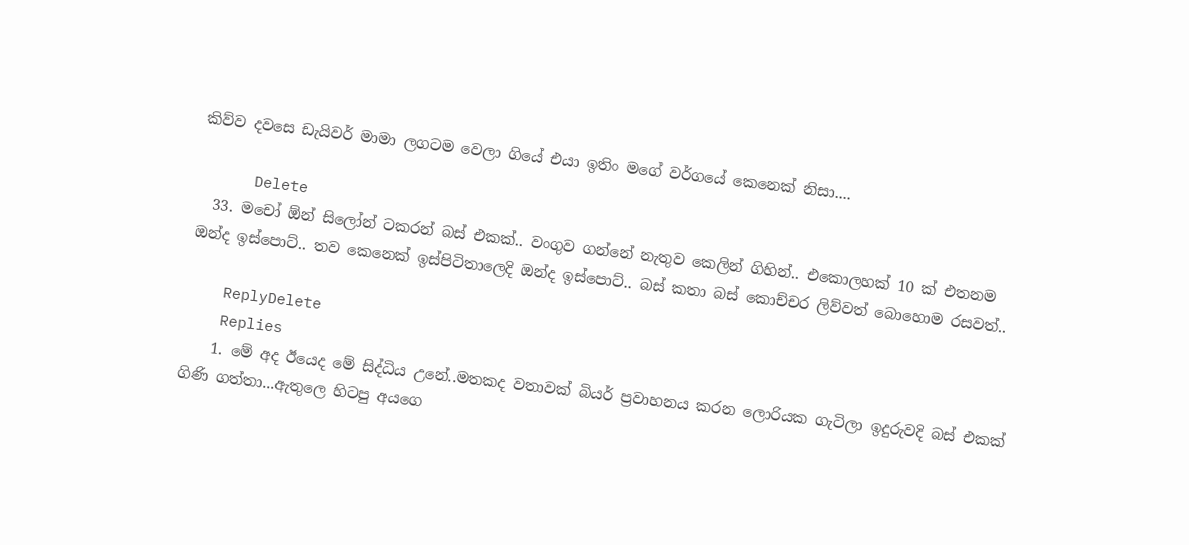කිව්ව දවසෙ ඩැයිවර් මාමා ලගටම වෙලා ගියේ එයා ඉතිං මගේ වර්ගයේ කෙනෙක් නිසා....

      Delete
  33. මචෝ ඕන් සිලෝන් ටකරන් බස් එකක්.. වංගුව ගන්නේ නැතුව කෙලින් ගිහින්.. එකොලහක් 10 ක් එතනම ඔන්ද ඉස්පොට්.. තව කෙනෙක් ඉස්පිටිතාලෙදි ඔන්ද ඉස්පොට්.. බස් කතා බස් කොච්චර ලිව්වත් බොහොම රසවත්..

    ReplyDelete
    Replies
    1. මේ අද ඊයෙද මේ සිද්ධිය උනේ..මතකද වතාවක් බියර් ප්‍රවාහනය කරන ලොරියක ගැටිලා ඉදුරුවදි බස් එකක් ගිණි ගත්තා...ඇතුලෙ හිටපු අයගෙ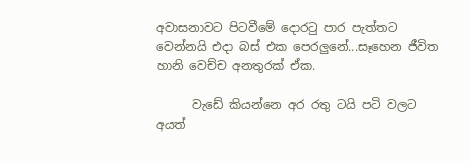අවාසනාවට පිටවීමේ දොරටු පාර පැත්තට වෙන්නයි එදා බස් එක පෙරලුනේ...සෑහෙන ජීවිත හානි වෙච්ච අනතුරක් ඒක.

      වැඩේ කියන්නෙ අර රතු ටයි පටි වලට අයත්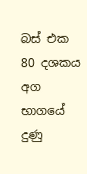බස් එක 80 දශකය අග භාගයේ දුණු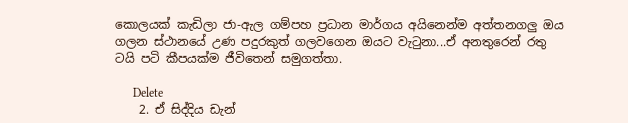කොලයක් කැඩිලා ජා-ඇල ගම්පහ ප්‍රධාන මාර්ගය අයිනෙන්ම අත්තනගලු ඔය ගලන ස්ථානයේ උණ පදුරකුත් ගලවගෙන ඔයට වැටුනා...ඒ අනතුරෙන් රතු ටයි පටි කීපයක්ම ජීවිතෙන් සමුගත්තා.

      Delete
    2. ඒ සිද්දිය ඩැන්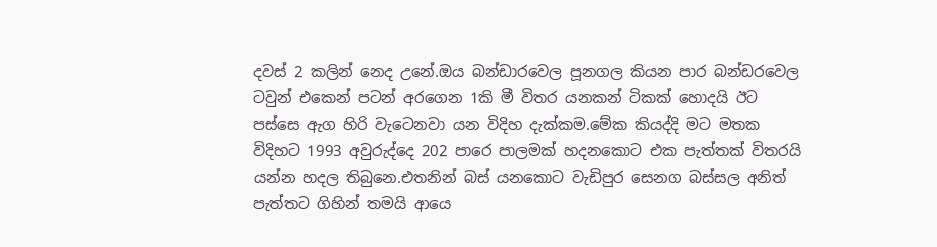දවස් 2 කලින් නෙද උනේ.ඔය බන්ඩාරවෙල පූනගල කියන පාර බන්ඩරවෙල ටවුන් එකෙන් පටන් අරගෙන 1කි මී විතර යනකන් ටිකක් හොදයි ඊට පස්සෙ ඇග හිරි වැටෙනවා යන විදිහ දැක්කම.මේක කියද්දි මට මතක විදිහට 1993 අවුරුද්දෙ 202 පාරෙ පාලමක් හදනකොට එක පැත්තක් විතරයි යන්න හදල තිබුනෙ.එතනින් බස් යනකොට වැඩිපුර සෙනග බස්සල අනිත් පැත්තට ගිහින් තමයි ආයෙ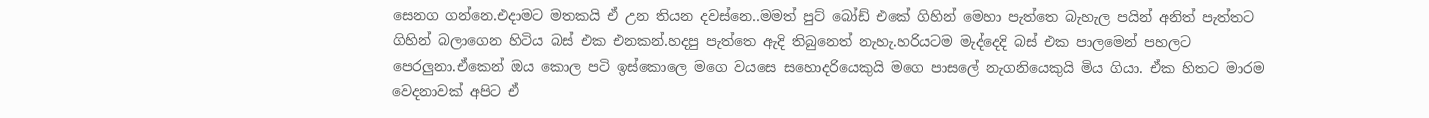සෙනග ගන්නෙ.එදාමට මතකයි ඒ උන තියන දවස්නෙ..මමත් පුට් බෝඩ් එකේ ගිහින් මෙහා පැත්තෙ බැහැල පයින් අනිත් පැත්තට ගිහින් බලාගෙන හිටිය බස් එක එනකන්.හදපු පැත්තෙ ඇදි තිබුනෙත් නැහැ.හරියටම මැද්දෙදි බස් එක පාලමෙන් පහලට පෙරලුනා.ඒකෙන් ඔය කොල පටි ඉස්කොලෙ මගෙ වයසෙ සහොදරියෙකුයි මගෙ පාසලේ නැගනියෙකුයි මිය ගියා. ඒක හිතට මාරම වෙදනාවක් අපිට ඒ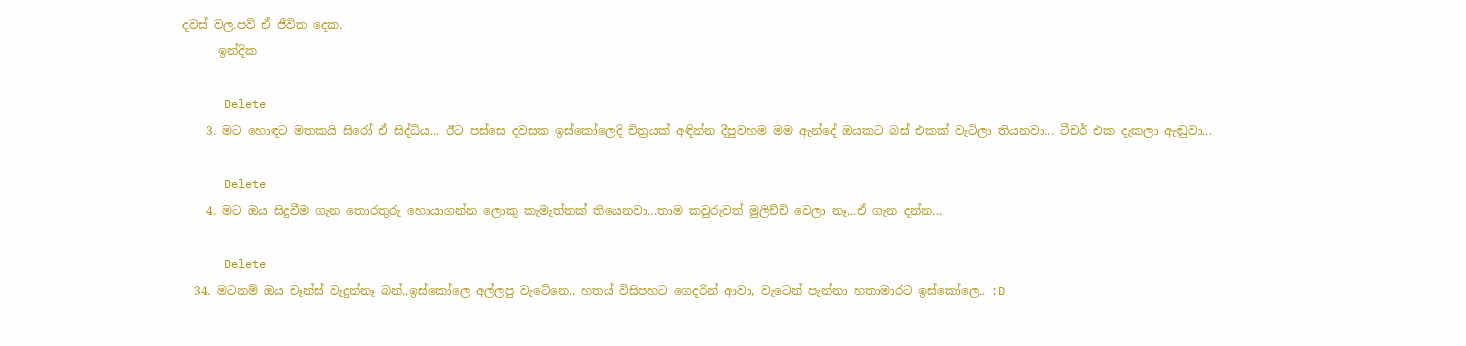දවස් වල.පව් ඒ ජීවිත දෙක.
      ඉන්දික

      Delete
    3. මට හොඳට මතකයි සිරෝ ඒ සිද්ධිය... ඊට පස්සෙ දවසක ඉස්කෝලෙදි චිත්‍රයක් අඳින්න දීපුවහම මම ඇන්දේ ඔයකට බස් එකක් වැටිලා තියනවා... ටීචර් එක දැකලා ඇඬුවා...

      Delete
    4. මට ඔය සිදුවීම ගැන තොරතුරු හොයාගන්න ලොකු කැමැත්තක් තියෙනවා...තාම කවුරුවත් මුලිච්චි වෙලා නෑ...ඒ ගැන දන්න...

      Delete
  34. මටනම් ඔය චෑන්ස් වැදුන්නෑ බන්..ඉස්කෝලෙ අල්ලපු වැටේනෙ.. හතය් විසිපහට ගෙදරින් ආවා, වැටෙන් පැන්නා හතාමාරට ඉස්කෝලෙ.. :D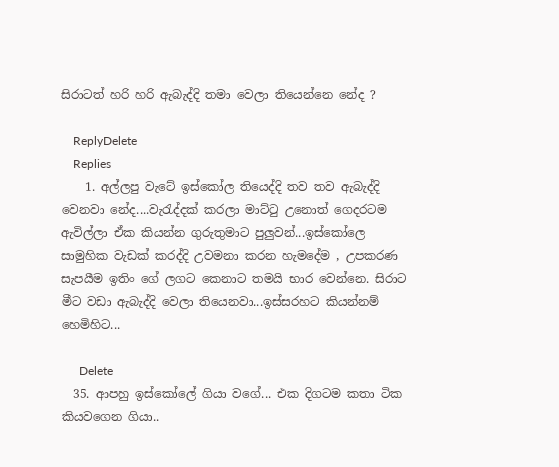සිරාටත් හරි හරි ඇබැද්දි තමා වෙලා තියෙන්නෙ නේද ?

    ReplyDelete
    Replies
    1. අල්ලපු වැටේ ඉස්කෝල තියෙද්දි තව තව ඇබැද්දි වෙනවා නේද....වැරැද්දක් කරලා මාට්ටු උනොත් ගෙදරටම ඇවිල්ලා ඒක කියන්න ගුරුතුමාට පුලුවන්...ඉස්කෝලෙ සාමුහික වැඩක් කරද්දි උවමනා කරන හැමදේම , උපකරණ සැපයීම ඉතිං ගේ ලගට කෙනාට තමයි භාර වෙන්නෙ. සිරාට මීට වඩා ඇබැද්දි වෙලා තියෙනවා...ඉස්සරහට කියන්නම් හෙමිහිට...

      Delete
  35. ආපහු ඉස්කෝලේ ගියා වගේ... එක දිගටම කතා ටික කියවගෙන ගියා..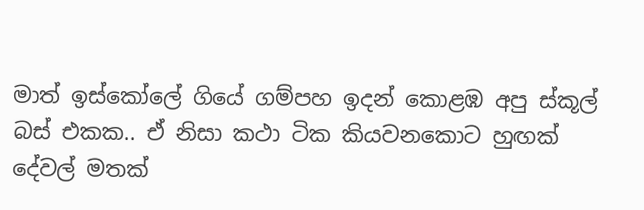මාත් ඉස්කෝලේ ගියේ ගම්පහ ඉදන් කොළඹ අපු ස්කූල් බස් එකක.. ඒ නිසා කථා ටික කියවනකොට හුඟක් දේවල් මතක්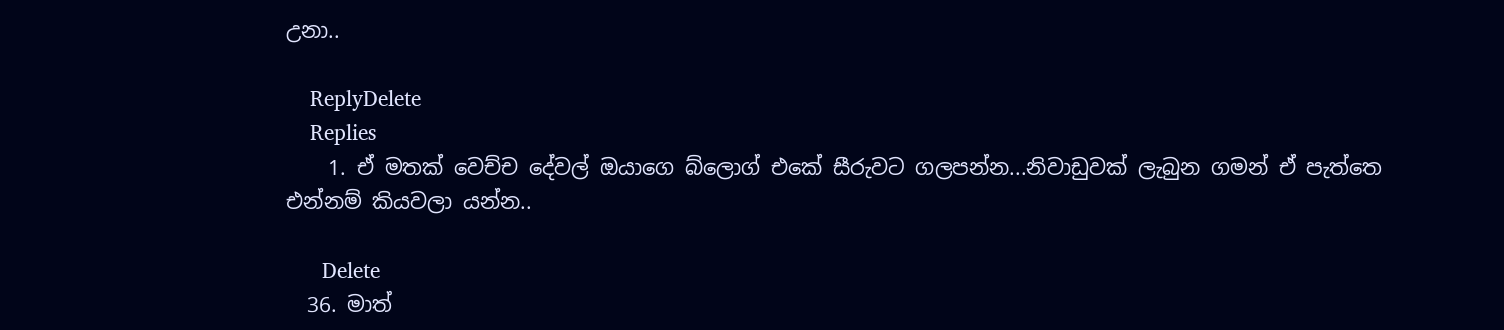උනා..

    ReplyDelete
    Replies
    1. ඒ මතක් වෙච්ච දේවල් ඔයාගෙ බ්ලොග් එකේ සීරුවට ගලපන්න...නිවාඩුවක් ලැබුන ගමන් ඒ පැත්තෙ එන්නම් කියවලා යන්න..

      Delete
  36. මාත්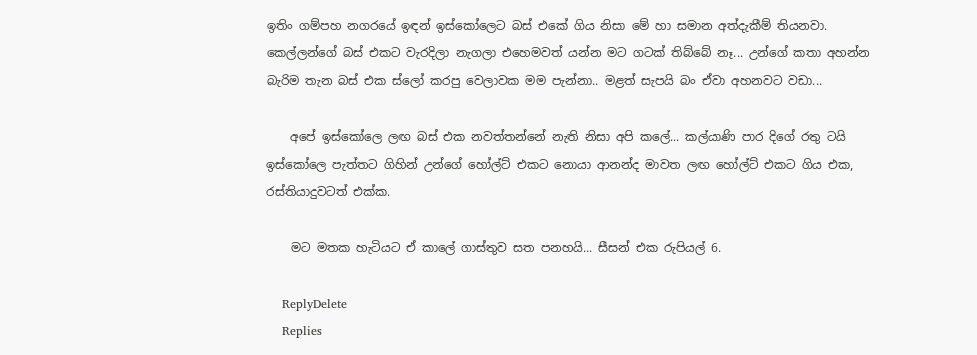ඉතිං ගම්පහ නගරයේ ඉඳන් ඉස්කෝලෙට බස් එකේ ගිය නිසා මේ හා සමාන අත්දැකීම් තියනවා. කෙල්ලන්ගේ බස් එකට වැරදිලා නැගලා එහෙමවත් යන්න මට ගටක් තිබ්බේ නෑ... උන්ගේ කතා අහන්න බැරිම තැන බස් එක ස්ලෝ කරපු වෙලාවක මම පැන්නා.. මළත් සැපයි බං ඒවා අහනවට වඩා...

    අපේ ඉස්කෝලෙ ලඟ බස් එක නවත්තන්නේ නැති නිසා අපි කලේ... කල්යාණි පාර දිගේ රතු ටයි ඉස්කෝලෙ පැත්තට ගිහින් උන්ගේ හෝල්ට් එකට නොයා ආනන්ද මාවත ලඟ හෝල්ට් එකට ගිය එක, රස්තියාදුවටත් එක්ක.

    මට මතක හැටියට ඒ කාලේ ගාස්තුව සත පනහයි... සීසන් එක රුපියල් 6.

    ReplyDelete
    Replies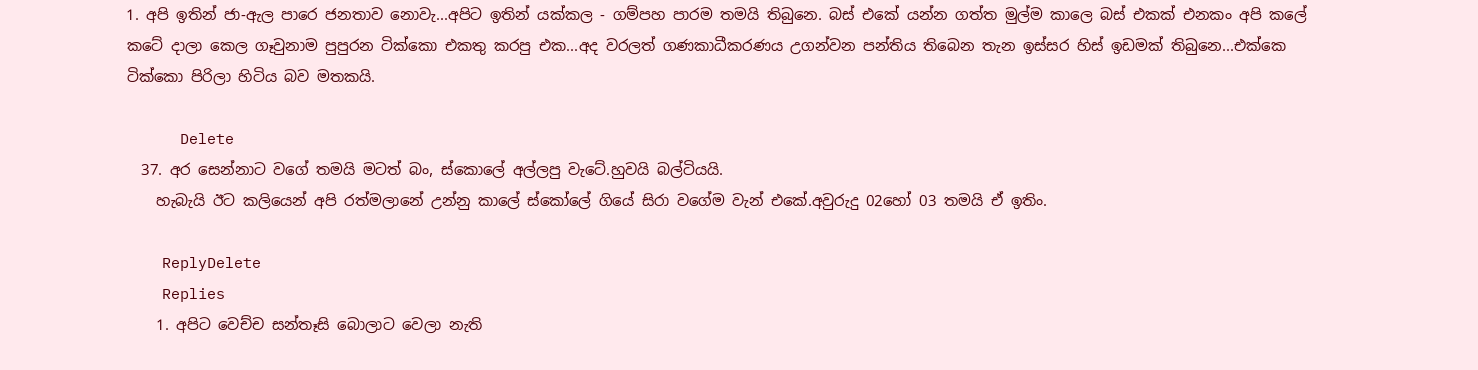1. අපි ඉතින් ජා-ඇල පාරෙ ජනතාව නොවැ...අපිට ඉතින් යක්කල - ගම්පහ පාරම තමයි තිබුනෙ. බස් එකේ යන්න ගත්ත මුල්ම කාලෙ බස් එකක් එනකං අපි කලේ කටේ දාලා කෙල ගෑවුනාම පුපුරන ටික්කො එකතු කරපු එක...අද වරලත් ගණකාධීකරණය උගන්වන පන්තිය තිබෙන තැන ඉස්සර හිස් ඉඩමක් තිබුනෙ...එක්කෙ ටික්කො පිරිලා හිටිය බව මතකයි.

      Delete
  37. අර සෙන්නාට වගේ තමයි මටත් බං, ස්කොලේ අල්ලපු වැටේ.හුවයි බල්ටියයි.
    හැබැයි ඊට කලියෙන් අපි රත්මලානේ උන්නු කාලේ ස්කෝලේ ගියේ සිරා වගේම වැන් එකේ.අවුරුදු 02හෝ 03 තමයි ඒ ඉතිං.

    ReplyDelete
    Replies
    1. අපිට වෙච්ච සන්තෑසි බොලාට වෙලා නැති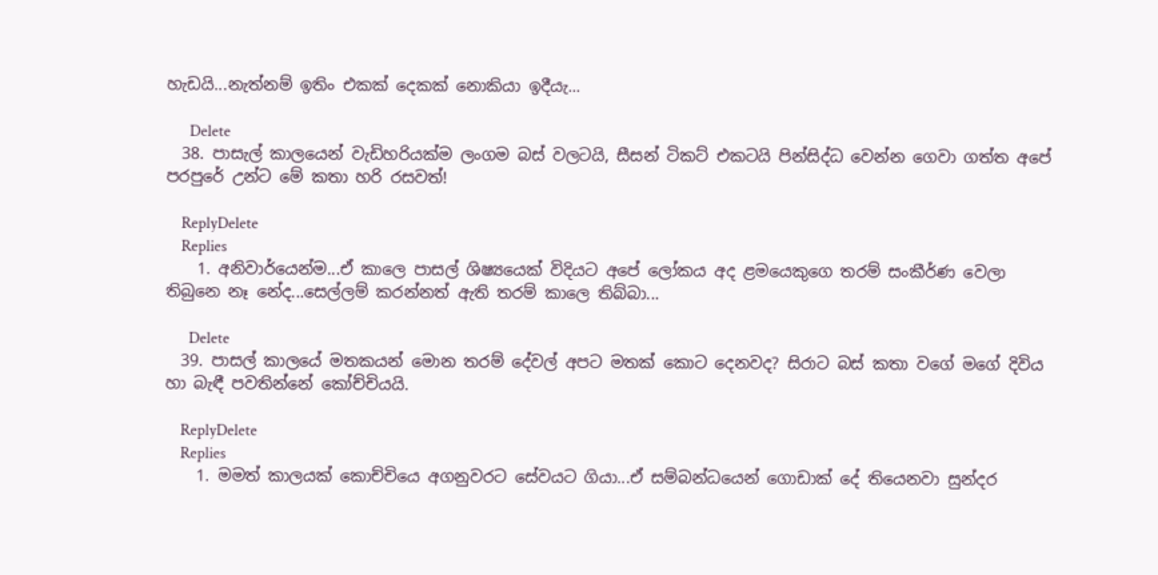හැඩයි...නැත්නම් ඉතිං එකක් දෙකක් නොකියා ඉදීයැ...

      Delete
  38. පාසැල් කාලයෙන් වැඩිහරියක්ම ලංගම බස් වලටයි, සීසන් ටිකට් එකටයි පින්සිද්ධ වෙන්න ගෙවා ගත්ත අපේ පරපුරේ උන්ට මේ කතා හරි රසවත්!

    ReplyDelete
    Replies
    1. අනිවාර්යෙන්ම...ඒ කාලෙ පාසල් ශිෂ්‍යයෙක් විදියට අපේ ලෝකය අද ළමයෙකුගෙ තරම් සංකීර්ණ වෙලා තිබුනෙ නෑ නේද...සෙල්ලම් කරන්නත් ඇති තරම් කාලෙ තිබ්බා...

      Delete
  39. පාසල් කාලයේ මතකයන් මොන තරම් දේවල් අපට මතක් කොට දෙනවද? සිරාට බස් කතා වගේ මගේ දිවිය හා බැඳී පවතින්නේ කෝච්චියයි.

    ReplyDelete
    Replies
    1. මමත් කාලයක් කොච්චියෙ අගනුවරට සේවයට ගියා...ඒ සම්බන්ධයෙන් ගොඩාක් දේ තියෙනවා සුන්දර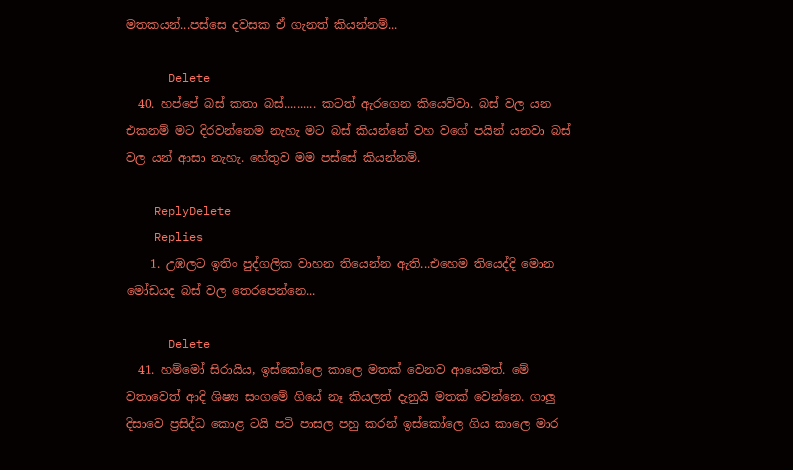මතකයන්...පස්සෙ දවසක ඒ ගැනත් කියන්නම්...

      Delete
  40. හප්පේ බස් කතා බස්.......... කටත් ඇරගෙන කියෙව්වා. බස් වල යන එකනම් මට දිරවන්නෙම නැහැ මට බස් කියන්නේ වහ වගේ පයින් යනවා බස් වල යන් ආසා නැහැ. හේතුව මම පස්සේ කියන්නම්.

    ReplyDelete
    Replies
    1. උඹලට ඉතිං පුද්ගලික වාහන තියෙන්න ඇති...එහෙම තියෙද්දි මොන මෝඩයද බස් වල තෙරපෙන්නෙ...

      Delete
  41. හම්මෝ සිරායිය, ඉස්කෝලෙ කාලෙ මතක් වෙනව ආයෙමත්. මේ වතාවෙත් ආදි ශිෂ්‍ය සංගමේ ගියේ නෑ කියලත් දැනුයි මතක් වෙන්නෙ. ගාලු දිසාවෙ ප්‍රසිද්ධ කොළ ටයි පටි පාසල පහු කරන් ඉස්කෝලෙ ගිය කාලෙ මාර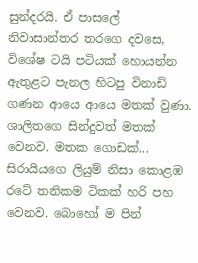සුන්දරයි. ඒ පාසලේ නිවාසාන්තර තරගෙ දවසෙ, විශේෂ ටයි පටියක් හොයන්න ඇතුළට පැනල හිටපු විනාඩි ගණන ආයෙ ආයෙ මතක් වුණා. ශාලිතගෙ සින්දුවත් මතක් වෙනව. මතක ගොඩක්... සිරායියගෙ ලියුම් නිසා කොළඹ රටේ තනිකම ටිකක් හරි පහ වෙනව. බොහෝ ම පින්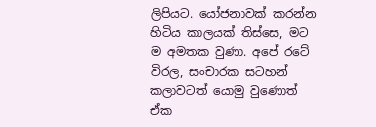ලිපියට. යෝජනාවක් කරන්න හිටිය කාලයක් තිස්සෙ, මට ම අමතක වුණා. අපේ රටේ විරල, සංචාරක සටහන් කලාවටත් යොමු වුණොත් ඒක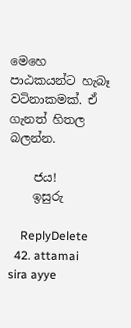මෙහෙ පාඨකයන්ට හැබෑ වටිනාකමක්. ඒ ගැනත් හිතල බලන්න.

    ජය!
    ඉසුරු

    ReplyDelete
  42. attamai sira ayye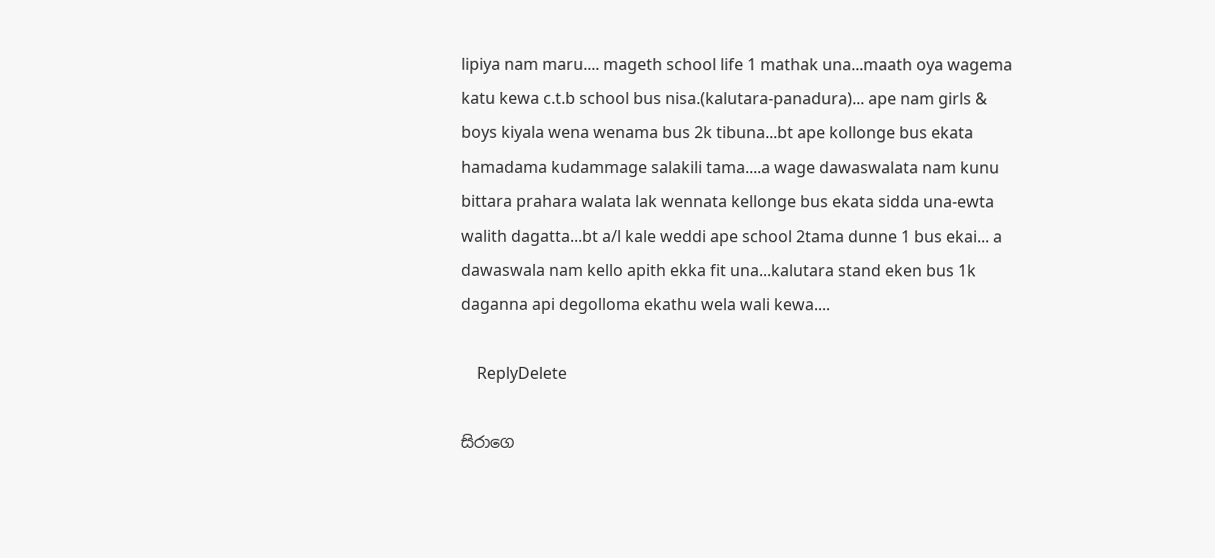lipiya nam maru.... mageth school life 1 mathak una...maath oya wagema katu kewa c.t.b school bus nisa.(kalutara-panadura)... ape nam girls & boys kiyala wena wenama bus 2k tibuna...bt ape kollonge bus ekata hamadama kudammage salakili tama....a wage dawaswalata nam kunu bittara prahara walata lak wennata kellonge bus ekata sidda una-ewta walith dagatta...bt a/l kale weddi ape school 2tama dunne 1 bus ekai... a dawaswala nam kello apith ekka fit una...kalutara stand eken bus 1k daganna api degolloma ekathu wela wali kewa....

    ReplyDelete

සිරාගෙ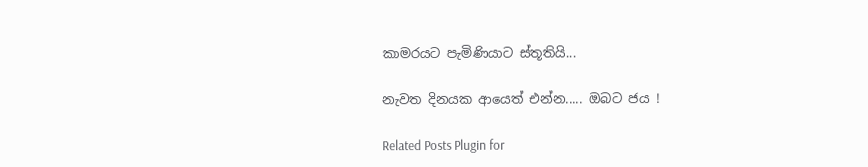කාමරයට පැමිණියාට ස්තූතියි...

නැවත දිනයක ආයෙත් එන්න..... ඔබට ජය !

Related Posts Plugin for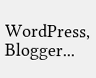WordPress, Blogger...